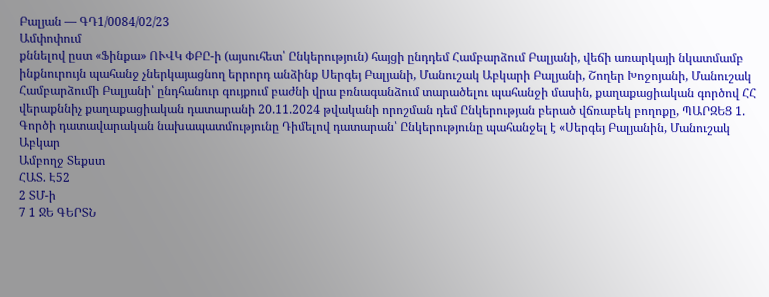Բալյան — ԳԴ1/0084/02/23
Ամփոփում
քննելով ըստ «Ֆինքա» ՈՒՎԿ ՓԲԸ-ի (այսուհետ՝ Ընկերություն) հայցի ընդդեմ Համբարձում Բալյանի, վեճի առարկայի նկատմամբ ինքնուրույն պահանջ չներկայացնող երրորդ անձինք Սերգեյ Բալյանի, Մանուշակ Աբկարի Բալյանի, Շողեր Խոջոյանի, Մանուշակ Համբարձումի Բալյանի՝ ընդհանուր գույքում բաժնի վրա բռնագանձում տարածելու պահանջի մասին, քաղաքացիական գործով ՀՀ վերաքննիչ քաղաքացիական դատարանի 20.11.2024 թվականի որոշման դեմ Ընկերության բերած վճռաբեկ բողոքը, ՊԱՐԶԵՑ 1. Գործի դատավարական նախապատմությունը Դիմելով դատարան՝ Ընկերությունը պահանջել է «Սերգեյ Բալյանին, Մանուշակ Աբկար
Ամբողջ Տեքստ
ՀԱՏ. Է52
2 ՏՄ-ի
7 1 ՋԵ ԳԵՐՏՆ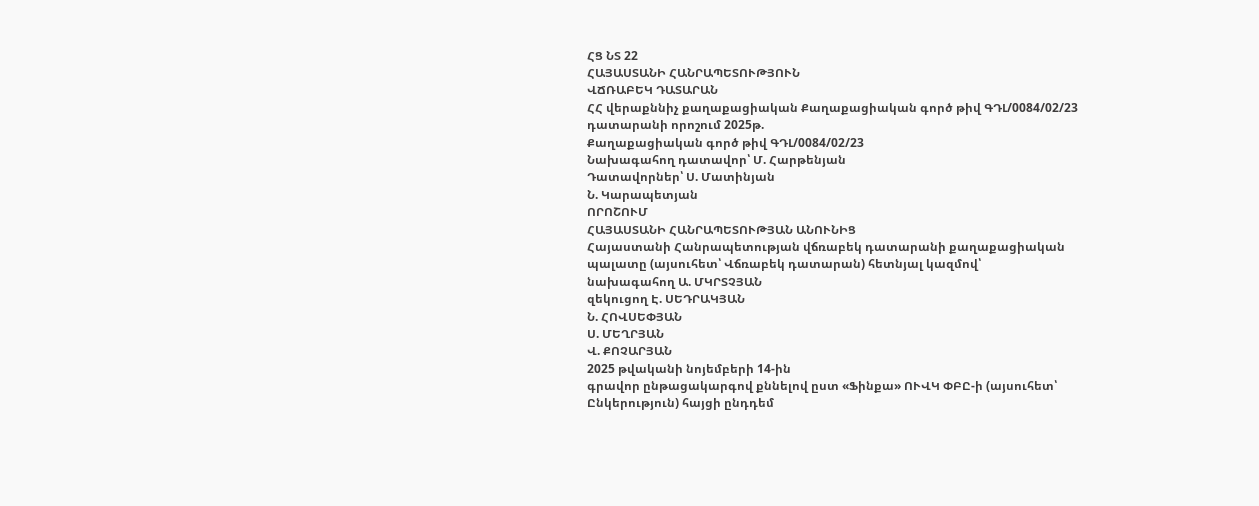ՀՑ ՆՏ 22
ՀԱՅԱՍՏԱՆԻ ՀԱՆՐԱՊԵՏՈՒԹՅՈՒՆ
ՎՃՌԱԲԵԿ ԴԱՏԱՐԱՆ
ՀՀ վերաքննիչ քաղաքացիական Քաղաքացիական գործ թիվ ԳԴԼ/0084/02/23 դատարանի որոշում 2025թ.
Քաղաքացիական գործ թիվ ԳԴԼ/0084/02/23
Նախագահող դատավոր՝ Մ. Հարթենյան
Դատավորներ՝ Ս. Մատինյան
Ն. Կարապետյան
ՈՐՈՇՈՒՄ
ՀԱՅԱՍՏԱՆԻ ՀԱՆՐԱՊԵՏՈՒԹՅԱՆ ԱՆՈՒՆԻՑ
Հայաստանի Հանրապետության վճռաբեկ դատարանի քաղաքացիական
պալատը (այսուհետ՝ Վճռաբեկ դատարան) հետնյալ կազմով՝
նախագահող Ա. ՄԿՐՏՉՅԱՆ
զեկուցող Է. ՍԵԴՐԱԿՅԱՆ
Ն. ՀՈՎՍԵՓՅԱՆ
Ս. ՄԵՂՐՅԱՆ
Վ. ՔՈՉԱՐՅԱՆ
2025 թվականի նոյեմբերի 14-ին
գրավոր ընթացակարգով քննելով ըստ «Ֆինքա» ՈՒՎԿ ՓԲԸ-ի (այսուհետ՝ Ընկերություն) հայցի ընդդեմ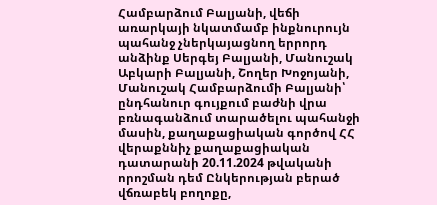Համբարձում Բալյանի, վեճի առարկայի նկատմամբ ինքնուրույն պահանջ չներկայացնող երրորդ անձինք Սերգեյ Բալյանի, Մանուշակ Աբկարի Բալյանի, Շողեր Խոջոյանի, Մանուշակ Համբարձումի Բալյանի՝ ընդհանուր գույքում բաժնի վրա բռնագանձում տարածելու պահանջի մասին, քաղաքացիական գործով ՀՀ վերաքննիչ քաղաքացիական դատարանի 20.11.2024 թվականի որոշման դեմ Ընկերության բերած վճռաբեկ բողոքը,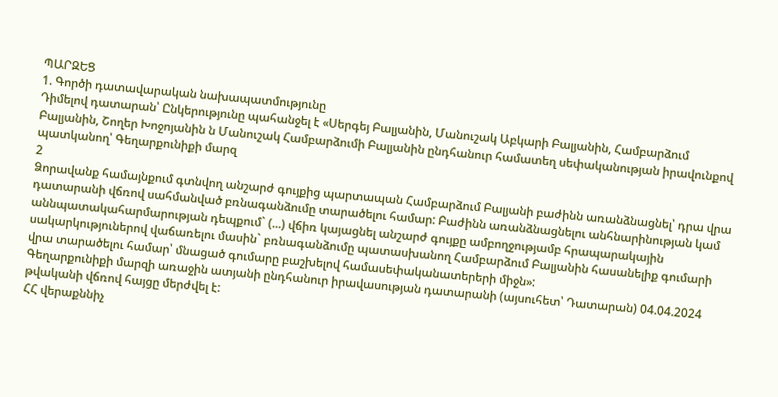ՊԱՐԶԵՑ
1. Գործի դատավարական նախապատմությունը
Դիմելով դատարան՝ Ընկերությունը պահանջել է «Սերգեյ Բալյանին, Մանուշակ Աբկարի Բալյանին, Համբարձում Բալյանին, Շողեր Խոջոյանին ն Մանուշակ Համբարձումի Բալյանին ընդհանուր համատեղ սեփականության իրավունքով պատկանող՝ Գեղարքունիքի մարզ
2
Ձորավանք համայնքում գտնվող անշարժ գույքից պարտապան Համբարձում Բալյանի բաժինն առանձնացնել՝ դրա վրա դատարանի վճռով սահմանված բռնագանձումը տարածելու համար: Բաժինն առանձնացնելու անհնարինության կամ աննպատակահարմարության դեպքում` (...) վճիռ կայացնել անշարժ գույքը ամբողջությամբ հրապարակային սակարկություներով վաճառելու մասին` բռնագանձումը պատասխանող Համբարձում Բալյանին հասանելիք գումարի վրա տարածելու համար՝ մնացած գումարը բաշխելով համասեփականատերերի միջն»:
Գեղարքունիքի մարզի առաջին ատյանի ընդհանուր իրավասության դատարանի (այսուհետ՝ Դատարան) 04.04.2024 թվականի վճռով հայցը մերժվել է:
ՀՀ վերաքննիչ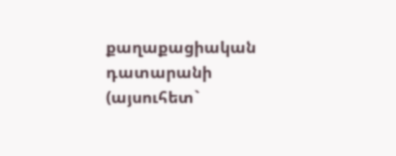քաղաքացիական դատարանի (այսուհետ`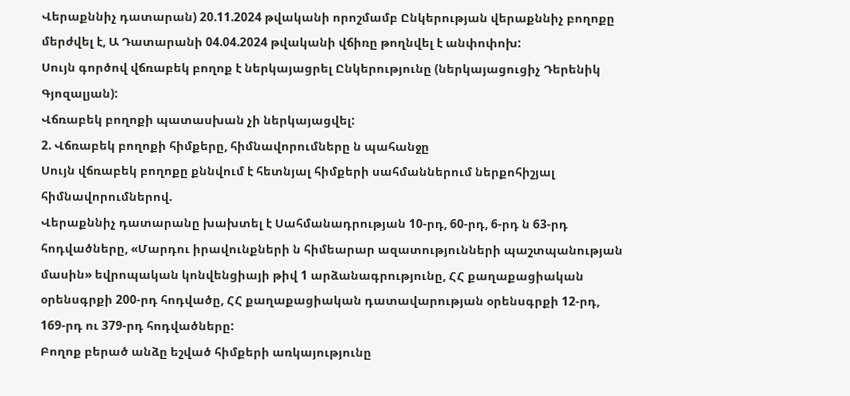Վերաքննիչ դատարան) 20.11.2024 թվականի որոշմամբ Ընկերության վերաքննիչ բողոքը մերժվել է, Ա Դատարանի 04.04.2024 թվականի վճիռը թողնվել է անփոփոխ:
Սույն գործով վճռաբեկ բողոք է ներկայացրել Ընկերությունը (ներկայացուցիչ Դերենիկ Գյոզալյան):
Վճռաբեկ բողոքի պատասխան չի ներկայացվել:
2. Վճռաբեկ բողոքի հիմքերը, հիմնավորումները ն պահանջը
Սույն վճռաբեկ բողոքը քննվում է հետնյալ հիմքերի սահմաններում ներքոհիշյալ հիմնավորումներով.
Վերաքննիչ դատարանը խախտել է Սահմանադրության 10-րդ, 60-րդ, 6-րդ ն 63-րդ հոդվածները, «Մարդու իրավունքների ն հիմեարար ազատությունների պաշտպանության մասին» եվրոպական կոնվենցիայի թիվ 1 արձանագրությունը, ՀՀ քաղաքացիական օրենսգրքի 200-րդ հոդվածը, ՀՀ քաղաքացիական դատավարության օրենսգրքի 12-րդ, 169-րդ ու 379-րդ հոդվածները:
Բողոք բերած անձը եշված հիմքերի առկայությունը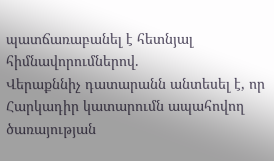պատճառաբանել է հետնյալ հիմնավորումներով.
Վերաքննիչ դատարանն անտեսել է, որ Հարկադիր կատարումն ապահովող ծառայության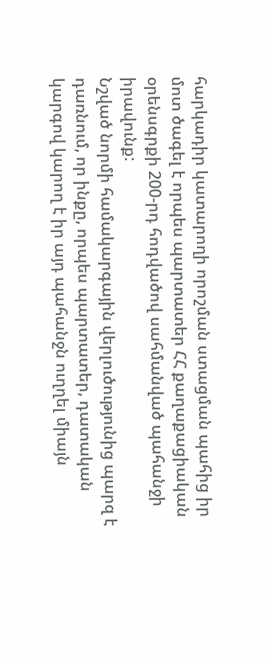հարկադիր կատարողի որոշման ստացման պահից իր մոտ ծագել է որպես պարտատեր ՀՀ քաղաքացիական օրենսգրքի 200-րդ հոդվածով սահմանված պահանջի իրավունք:
Նշված նորմի համակարգային վերլուծությունից պարզ է դառնում, որ ինքը, որպես պարտատեր, դատական կարգով կարող է իր այդ պահանջն ուղղել միայն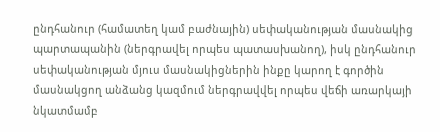ընդհանուր (համատեղ կամ բաժնային) սեփականության մասնակից պարտապանին (ներգրավել որպես պատասխանող), իսկ ընդհանուր սեփականության մյուս մասնակիցներին ինքը կարող է գործին մասնակցող անձանց կազմում ներգրավվել որպես վեճի առարկայի նկատմամբ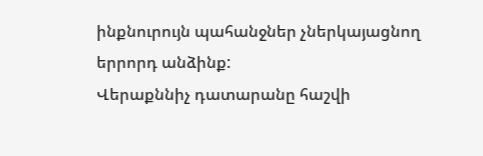ինքնուրույն պահանջներ չներկայացնող երրորդ անձինք:
Վերաքննիչ դատարանը հաշվի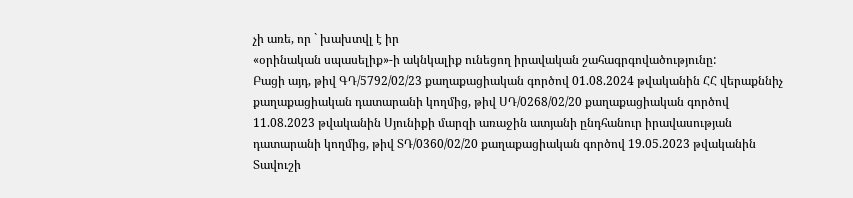չի առե, որ ` խախտվլ է իր
«օրինական սպասելիք»-ի ակնկալիք ունեցող իրավական շահագրգովածությունը:
Բացի այդ, թիվ ԳԴ/5792/02/23 քաղաքացիական գործով 01.08.2024 թվականին ՀՀ վերաքննիչ քաղաքացիական դատարանի կողմից, թիվ ՍԴ/0268/02/20 քաղաքացիական գործով 11.08.2023 թվականին Սյունիքի մարզի առաջին ատյանի ընդհանուր իրավասության դատարանի կողմից, թիվ ՏԴ/0360/02/20 քաղաքացիական գործով 19.05.2023 թվականին Տավուշի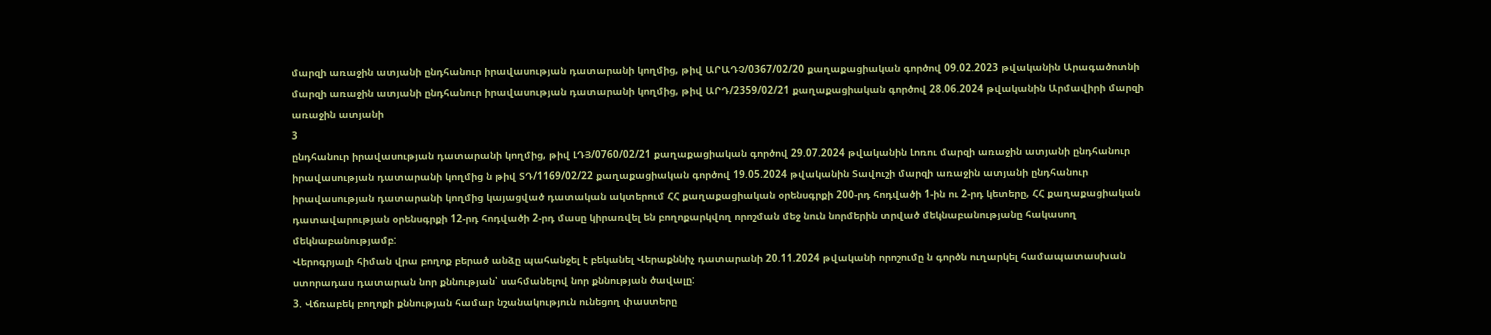մարզի առաջին ատյանի ընդհանուր իրավասության դատարանի կողմից, թիվ ԱՐԱԴՉ/0367/02/20 քաղաքացիական գործով 09.02.2023 թվականին Արագածոտնի մարզի առաջին ատյանի ընդհանուր իրավասության դատարանի կողմից, թիվ ԱՐԴ/2359/02/21 քաղաքացիական գործով 28.06.2024 թվականին Արմավիրի մարզի առաջին ատյանի
3
ընդհանուր իրավասության դատարանի կողմից, թիվ ԼԴՅ/0760/02/21 քաղաքացիական գործով 29.07.2024 թվականին Լոռու մարզի առաջին ատյանի ընդհանուր իրավասության դատարանի կողմից ն թիվ ՏԴ/1169/02/22 քաղաքացիական գործով 19.05.2024 թվականին Տավուշի մարզի առաջին ատյանի ընդհանուր իրավասության դատարանի կողմից կայացված դատական ակտերում ՀՀ քաղաքացիական օրենսգրքի 200-րդ հոդվածի 1-ին ու 2-րդ կետերը, ՀՀ քաղաքացիական դատավարության օրենսգրքի 12-րդ հոդվածի 2-րդ մասը կիրառվել են բողոքարկվող որոշման մեջ նուն նորմերին տրված մեկնաբանությանը հակասող մեկնաբանությամբ:
Վերոգրյալի հիման վրա բողոք բերած անձը պահանջել է բեկանել Վերաքննիչ դատարանի 20.11.2024 թվականի որոշումը ն գործն ուղարկել համապատասխան ստորադաս դատարան նոր քննության՝ սահմանելով նոր քննության ծավալը:
3. Վճռաբեկ բողոքի քննության համար նշանակություն ունեցող փաստերը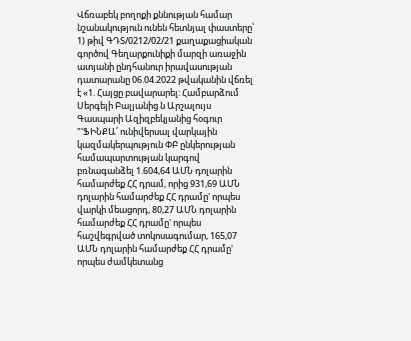Վճռաբեկ բողոքի քննության համար նշանակություն ունեն հետնյալ փաստերը՝
1) թիվ ԳԴՏ/0212/02/21 քաղաքացիական գործով Գեղարքունիքի մարզի առաջին ատյանի ընդհանուր իրավասության դատարանը 06.04.2022 թվականին վճռել է «1. Հայցը բավարարել: Համբարձում Սերգեյի Բալյանից ն Արշալույս Գասպարի Ազիզբեկյանից հօգուր "'ՖԻՆՔԱ՛ ունիվերսալ վարկային կազմակերպություն ՓԲ ընկերության համապարտության կարգով բռնագանձել 1.604,64 ԱՄՆ դոլարին համարժեք ՀՀ դրամ, որից 931,69 ԱՄՆ դոլարին համարժեք ՀՀ դրամը' որպես վարկի մեացորդ, 80,27 ԱՄՆ դոլարին համարժեք ՀՀ դրամը' որպես հաշվեգրված տոկոսագումար, 165,07 ԱՄՆ դոլարին համարժեք ՀՀ դրամը' որպես ժամկետանց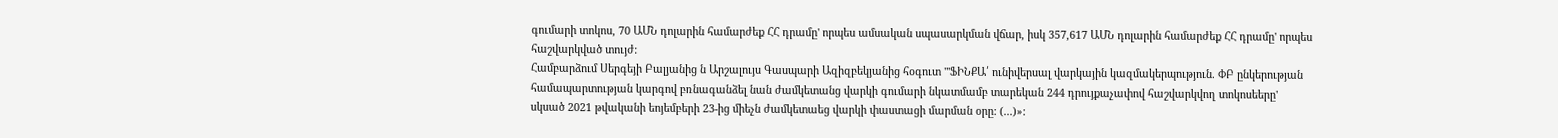գումարի տոկոս, 70 ԱՄՆ դոլարին համարժեք ՀՀ դրամը' որպես ամսական սպասարկման վճար, իսկ 357,617 ԱՄՆ դոլարին համարժեք ՀՀ դրամը' որպես հաշվարկված տույժ:
Համբարձում Սերգեյի Բալյանից ն Արշալույս Գասպարի Ազիզբեկյանից հօգուտ "'ՖԻՆՔԱ՛ ունիվերսալ վարկային կազմակերպություն. ՓԲ ընկերության համապարտության կարգով բռնագանձել նան ժամկետանց վարկի գումարի նկատմամբ տարեկան 244 դրույքաչափով հաշվարկվող տոկոսեերը' սկսած 2021 թվականի եոյեմբերի 23-ից միեչն ժամկետաեց վարկի փաստացի մարման օրը: (...)»: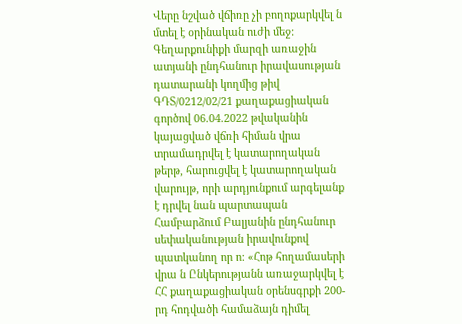Վերը նշված վճիռը չի բողոքարկվել ն մտել է օրինական ուժի մեջ:
Գեղարքունիքի մարզի առաջին ատյանի ընդհանուր իրավասության դատարանի կողմից թիվ ԳԴՏ/0212/02/21 քաղաքացիական գործով 06.04.2022 թվականին կայացված վճռի հիման վրա տրամադրվել է կատարողական թերթ, հարուցվել է կատարողական վարույթ, որի արդյունքում արգելանք է դրվել նան պարտապան Համբարձում Բալյանին ընդհանուր սեփականության իրավունքով պատկանող որ ո: «Հոթ հողամասերի վրա ն Ընկերությանն առաջարկվել է ՀՀ քաղաքացիական օրենսգրքի 200-րդ հոդվածի համաձայն դիմել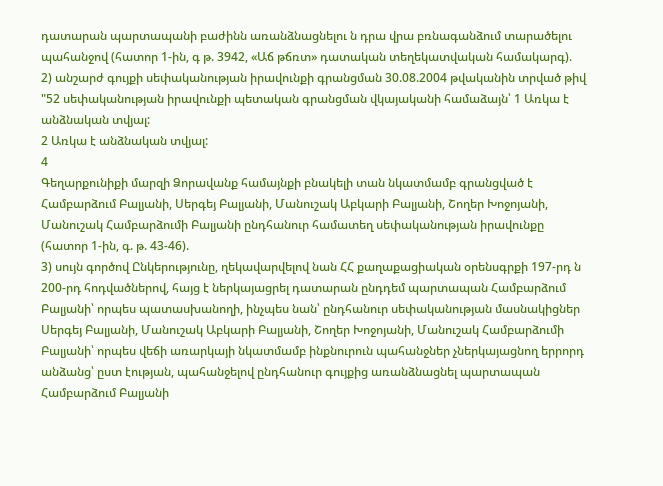դատարան պարտապանի բաժինն առանձնացնելու ն դրա վրա բռնագանձում տարածելու պահանջով (հատոր 1-ին, գ թ. 3942, «Աճ թճռտ» դատական տեղեկատվական համակարգ).
2) անշարժ գույքի սեփականության իրավունքի գրանցման 30.08.2004 թվականին տրված թիվ "52 սեփականության իրավունքի պետական գրանցման վկայականի համաձայն՝ 1 Առկա է անձնական տվյալ:
2 Առկա է անձնական տվյալ:
4
Գեղարքունիքի մարզի Ձորավանք համայնքի բնակելի տան նկատմամբ գրանցված է Համբարձում Բալյանի, Սերգեյ Բալյանի, Մանուշակ Աբկարի Բալյանի, Շողեր Խոջոյանի, Մանուշակ Համբարձումի Բալյանի ընդհանուր համատեղ սեփականության իրավունքը (հատոր 1-ին, գ. թ. 43-46).
3) սույն գործով Ընկերությունը, ղեկավարվելով նան ՀՀ քաղաքացիական օրենսգրքի 197-րդ ն 200-րդ հոդվածներով, հայց է ներկայացրել դատարան ընդդեմ պարտապան Համբարձում Բալյանի՝ որպես պատասխանողի, ինչպես նան՝ ընդհանուր սեփականության մասնակիցներ Սերգեյ Բալյանի, Մանուշակ Աբկարի Բալյանի, Շողեր Խոջոյանի, Մանուշակ Համբարձումի Բալյանի՝ որպես վեճի առարկայի նկատմամբ ինքնուրուն պահանջներ չներկայացնող երրորդ անձանց՝ ըստ էության, պահանջելով ընդհանուր գույքից առանձնացնել պարտապան Համբարձում Բալյանի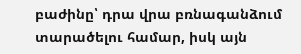բաժինը՝ դրա վրա բռնագանձում տարածելու համար, իսկ այն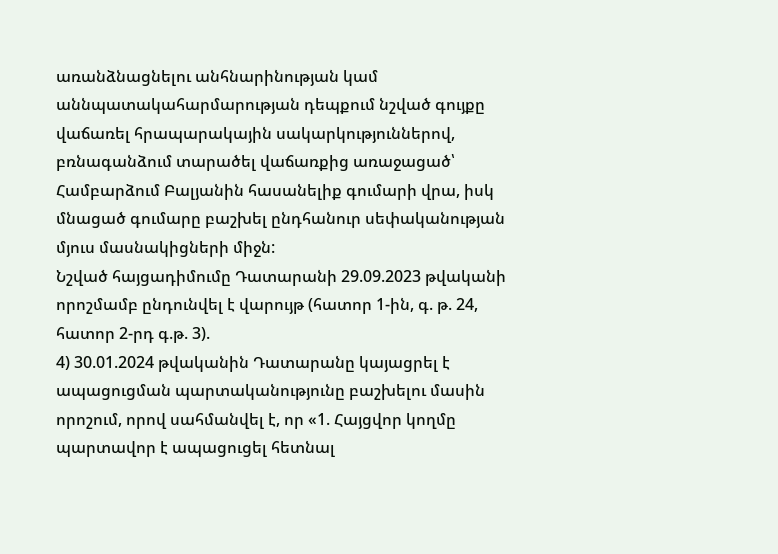առանձնացնելու անհնարինության կամ աննպատակահարմարության դեպքում նշված գույքը վաճառել հրապարակային սակարկություններով, բռնագանձում տարածել վաճառքից առաջացած՝ Համբարձում Բալյանին հասանելիք գումարի վրա, իսկ մնացած գումարը բաշխել ընդհանուր սեփականության մյուս մասնակիցների միջն:
Նշված հայցադիմումը Դատարանի 29.09.2023 թվականի որոշմամբ ընդունվել է վարույթ (հատոր 1-ին, գ. թ. 24, հատոր 2-րդ գ.թ. 3).
4) 30.01.2024 թվականին Դատարանը կայացրել է ապացուցման պարտականությունը բաշխելու մասին որոշում, որով սահմանվել է, որ «1. Հայցվոր կողմը պարտավոր է ապացուցել հետնալ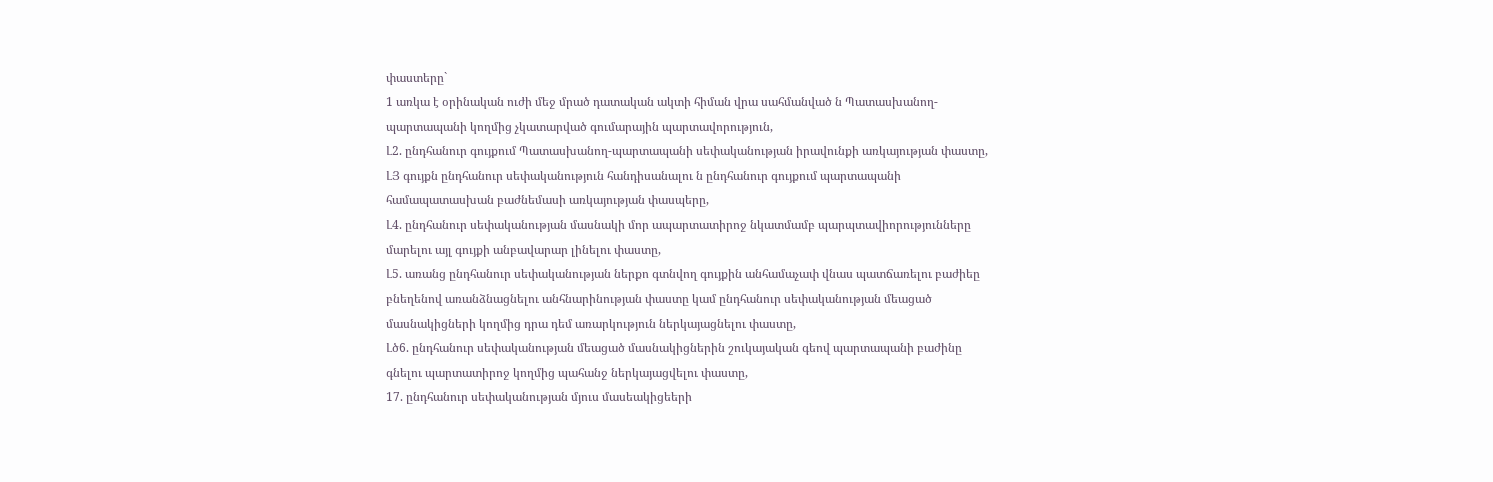փաստերը`
1 առկա է օրինական ուժի մեջ մրած դատական ակտի հիման վրա սահմանված ն Պատասխանող-պարտապանի կողմից չկատարված գումարային պարտավորություն,
Լ2. ընդհանուր գույքում Պատասխանող-պարտապանի սեփականության իրավունքի առկայության փաստը,
ԼՅ գույքն ընդհանուր սեփականություն հանդիսանալու ն ընդհանուր գույքում պարտապանի համապատասխան բաժնեմասի առկայության փասպերը,
Լ4. ընդհանուր սեփականության մասնակի մոր ապարտատիրոջ նկատմամբ պարպտավիորությունները մարելու այլ գույքի անբավարար լինելու փաստը,
Լ5. առանց ընդհանուր սեփականության ներքո գտնվող գույքին անհամաչափ վնաս պատճառելու բաժիեը բնեղենով առանձնացնելու անհնարինության փաստը կամ ընդհանուր սեփականության մեացած մասնակիցների կողմից դրա դեմ առարկություն ներկայացնելու փաստը,
Լծ6. ընդհանուր սեփականության մեացած մասնակիցներին շուկայական գեով պարտապանի բաժինը գնելու պարտատիրոջ կողմից պահանջ ներկայացվելու փաստը,
17. ընդհանուր սեփականության մյուս մասեակիցեերի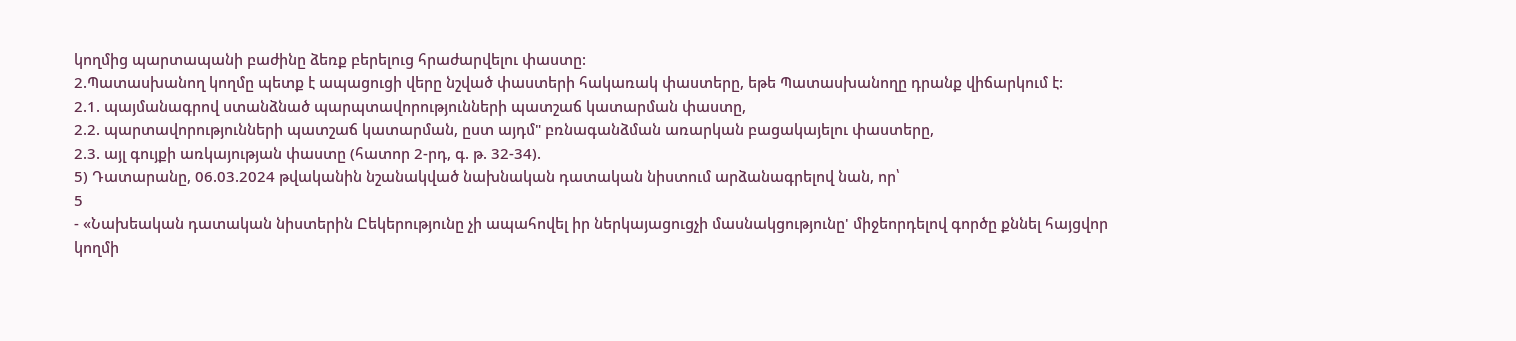կողմից պարտապանի բաժինը ձեռք բերելուց հրաժարվելու փաստը:
2.Պատասխանող կողմը պետք է ապացուցի վերը նշված փաստերի հակառակ փաստերը, եթե Պատասխանողը դրանք վիճարկում է:
2.1. պայմանագրով ստանձնած պարպտավորությունների պատշաճ կատարման փաստը,
2.2. պարտավորությունների պատշաճ կատարման, ըստ այդմ" բռնագանձման առարկան բացակայելու փաստերը,
2.3. այլ գույքի առկայության փաստը (հատոր 2-րդ, գ. թ. 32-34).
5) Դատարանը, 06.03.2024 թվականին նշանակված նախնական դատական նիստում արձանագրելով նան, որ՝
5
- «Նախեական դատական նիստերին Ըեկերությունը չի ապահովել իր ներկայացուցչի մասնակցությունը' միջեորդելով գործը քննել հայցվոր կողմի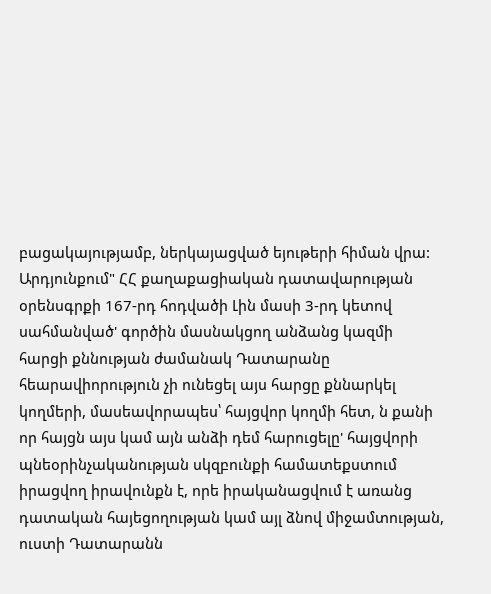բացակայությամբ, ներկայացված եյութերի հիման վրա: Արդյունքում" ՀՀ քաղաքացիական դատավարության օրենսգրքի 167-րդ հոդվածի Լին մասի 3-րդ կետով սահմանված' գործին մասնակցող անձանց կազմի հարցի քննության ժամանակ Դատարանը հեարավիորություն չի ունեցել այս հարցը քննարկել կողմերի, մասեավորապես՝ հայցվոր կողմի հետ, ն քանի որ հայցն այս կամ այն անձի դեմ հարուցելը' հայցվորի պնեօրինչականության սկզբունքի համատեքստում իրացվող իրավունքն է, որե իրականացվում է առանց դատական հայեցողության կամ այլ ձնով միջամտության, ուստի Դատարանն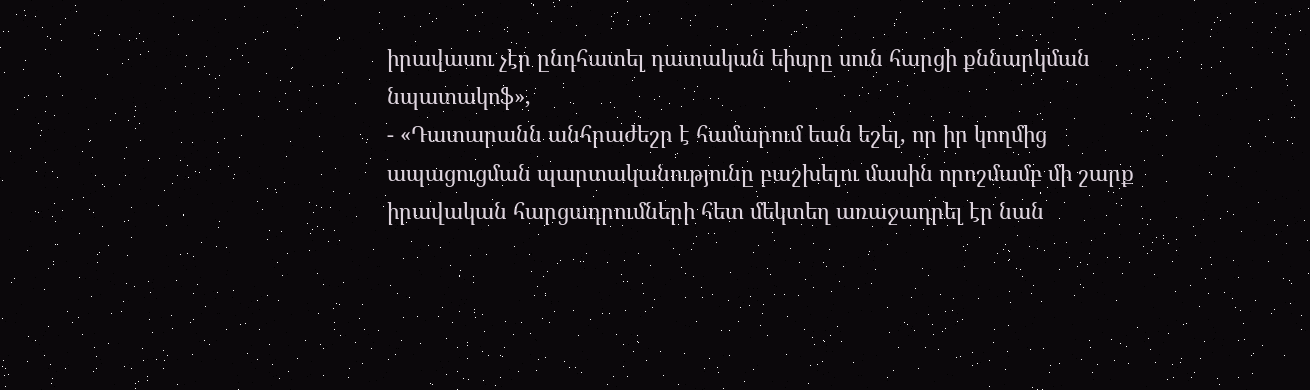իրավասու չէր ընդհատել դատական եիսրը սուն հարցի քննարկման նպատակոֆ»,
- «Դատարանն անհրաժեշր է համարում եան եշել, որ իր կողմից ապացուցման պարտականությունը բաշխելու մասին որոշմամբ մի շարք իրավական հարցադրումների հետ մեկտեղ առաջադրել էր նան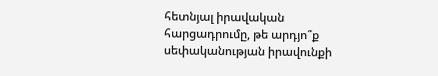հետնյալ իրավական հարցադրումը, թե արդյո՞ք սեփականության իրավունքի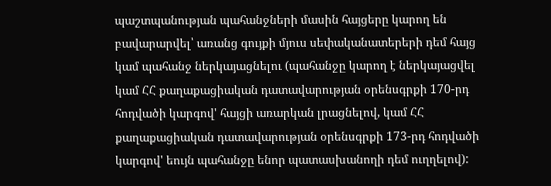պաշտպանության պահանջների մասին հայցերը կարող են բավարարվել՝ առանց գույքի մյուս սեփականատերերի դեմ հայց կամ պահանջ ներկայացնելու (պահանջը կարող է ներկայացվել կամ ՀՀ քաղաքացիական դատավարության օրենսգրքի 170-րդ հոդվածի կարգով' հայցի առարկան լրացնելով, կամ ՀՀ քաղաքացիական դատավարության օրենսգրքի 173-րդ հոդվածի կարգով' եույն պահանջը ենոր պատասխանողի դեմ ուղղելով):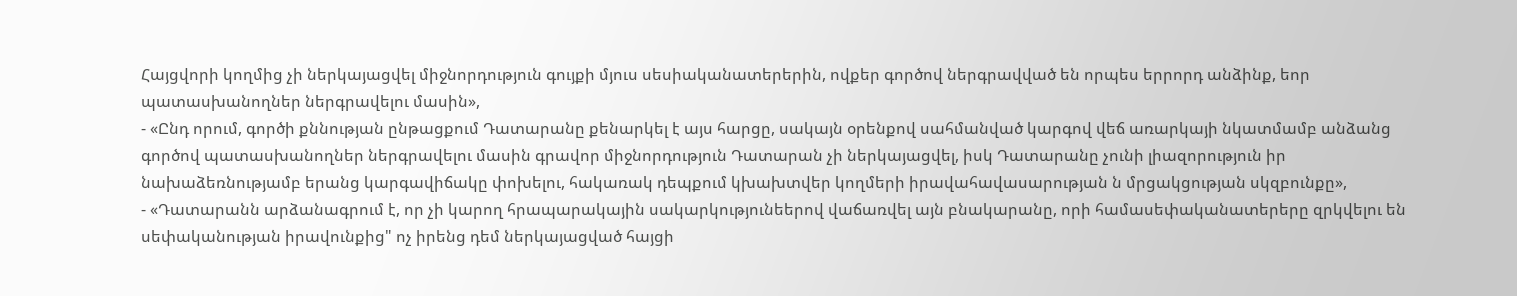Հայցվորի կողմից չի ներկայացվել միջնորդություն գույքի մյուս սեսիականատերերին, ովքեր գործով ներգրավված են որպես երրորդ անձինք, եոր պատասխանողներ ներգրավելու մասին»,
- «Ընդ որում, գործի քննության ընթացքում Դատարանը քենարկել է այս հարցը, սակայն օրենքով սահմանված կարգով վեճ առարկայի նկատմամբ անձանց գործով պատասխանողներ ներգրավելու մասին գրավոր միջնորդություն Դատարան չի ներկայացվել, իսկ Դատարանը չունի լիազորություն իր նախաձեռնությամբ երանց կարգավիճակը փոխելու, հակառակ դեպքում կխախտվեր կողմերի իրավահավասարության ն մրցակցության սկզբունքը»,
- «Դատարանն արձանագրում է, որ չի կարող հրապարակային սակարկությունեերով վաճառվել այն բնակարանը, որի համասեփականատերերը զրկվելու են սեփականության իրավունքից" ոչ իրենց դեմ ներկայացված հայցի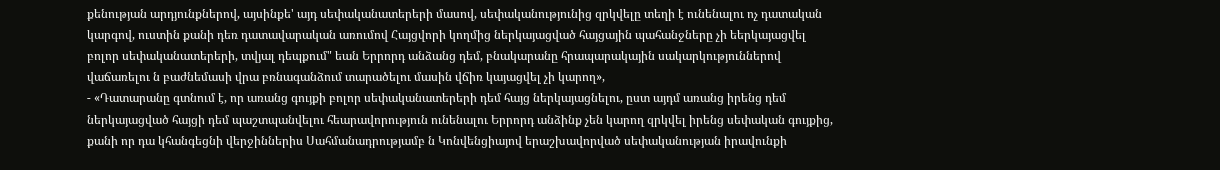քենության արդյունքներով, այսինքե' այդ սեփականատերերի մասով, սեփականությունից զրկվելը տեղի է ունենալու ոչ դատական կարգով, ուստին քանի դեռ դատավարական առումով Հայցվորի կողմից ներկայացված հայցային պահանջները չի եերկայացվել բոլոր սեփականատերերի, տվյալ դեպքում" եան Երրորդ անձանց դեմ, բնակարանը հրապարակային սակարկություններով վաճառելու ն բաժնեմասի վրա բռնագանձում տարածելու մասին վճիռ կայացվել չի կարող»,
- «Դատարանը գտնում է, որ առանց գույքի բոլոր սեփականատերերի դեմ հայց ներկայացնելու, ըստ այդմ առանց իրենց դեմ ներկայացված հայցի դեմ պաշտպանվելու հեարավորություն ունենալու Երրորդ անձինք չեն կարող զրկվել իրենց սեփական գույքից, քանի որ դա կհանգեցնի վերջիններիս Սահմանադրությամբ ն Կոնվենցիայով երաշխավորված սեփականության իրավունքի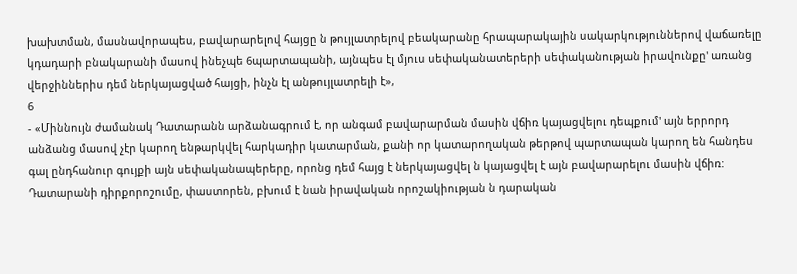խախտման, մասնավորապես, բավարարելով հայցը ն թույլատրելով բեակարանը հրապարակային սակարկություններով վաճառելը կդադարի բնակարանի մասով ինեչպե 6պարտապանի, այնպես էլ մյուս սեփականատերերի սեփականության իրավունքը' առանց վերջիններիս դեմ ներկայացված հայցի, ինչն էլ անթույլատրելի է»,
6
- «Միննույն ժամանակ Դատարանն արձանագրում է, որ անգամ բավարարման մասին վճիռ կայացվելու դեպքում' այն երրորդ անձանց մասով չէր կարող ենթարկվել հարկադիր կատարման, քանի որ կատարողական թերթով պարտապան կարող են հանդես գալ ընդհանուր գույքի այն սեփականապերերը, որոնց դեմ հայց է ներկայացվել ն կայացվել է այն բավարարելու մասին վճիռ: Դատարանի դիրքորոշումը, փաստորեն, բխում է նան իրավական որոշակիության ն դարական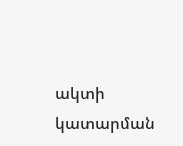ակտի կատարման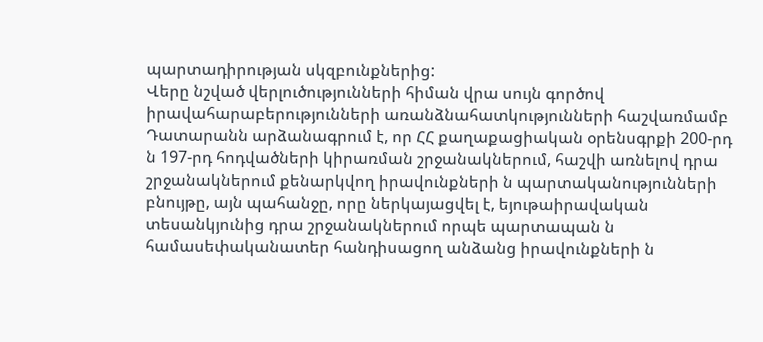պարտադիրության սկզբունքներից:
Վերը նշված վերլուծությունների հիման վրա սույն գործով իրավահարաբերությունների առանձնահատկությունների հաշվառմամբ Դատարանն արձանագրում է, որ ՀՀ քաղաքացիական օրենսգրքի 200-րդ ն 197-րդ հոդվածների կիրառման շրջանակներում, հաշվի առնելով դրա շրջանակներում քենարկվող իրավունքների ն պարտականությունների բնույթը, այն պահանջը, որը ներկայացվել է, եյութաիրավական տեսանկյունից դրա շրջանակներում որպե պարտապան ն համասեփականատեր հանդիսացող անձանց իրավունքների ն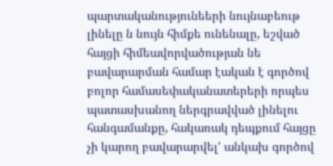պարտականությունեերի նույնաբեութ լինելը ն նույն հիմքե ունենալը, եշված հայցի հիմեավորվածության նե բավարարման համար էական է գործով բոլոր համասեփականատերերի որպես պատասխանող ներգրավված լինելու հանգամանքը, հակառակ դեպքում հայցը չի կարող բավարարվել' անկախ գործով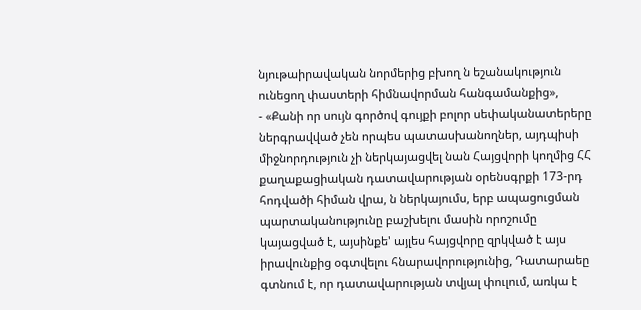նյութաիրավական նորմերից բխող ն եշանակություն ունեցող փաստերի հիմնավորման հանգամանքից»,
- «Քանի որ սույն գործով գույքի բոլոր սեփականատերերը ներգրավված չեն որպես պատասխանողներ, այդպիսի միջնորդություն չի ներկայացվել նան Հայցվորի կողմից ՀՀ քաղաքացիական դատավարության օրենսգրքի 173-րդ հոդվածի հիման վրա, ն ներկայումս, երբ ապացուցման պարտականությունը բաշխելու մասին որոշումը կայացված է, այսինքե' այլես հայցվորը զրկված է այս իրավունքից օգտվելու հնարավորությունից, Դատարաեը գտնում է, որ դատավարության տվյալ փուլում, առկա է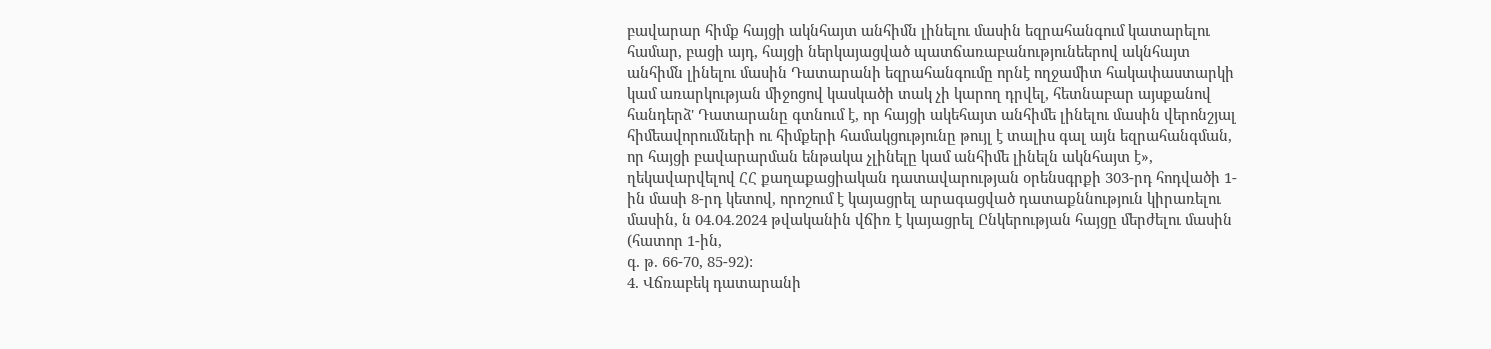բավարար հիմք հայցի ակնհայտ անհիմն լինելու մասին եզրահանգում կատարելու համար, բացի այդ, հայցի ներկայացված պատճառաբանությունեերով ակնհայտ անհիմն լինելու մասին Դատարանի եզրահանգումը որնէ ողջամիտ հակափաստարկի կամ առարկության միջոցով կասկածի տակ չի կարող դրվել, հետնաբար այսքանով հանդերձ' Դատարանը գտնում է, որ հայցի ակեհայտ անհիմե լինելու մասին վերոնշյալ հիմեավորումների ու հիմքերի համակցությունը թույլ է տալիս գալ այն եզրահանգման, որ հայցի բավարարման ենթակա չլինելը կամ անհիմե լինելն ակնհայտ է»,
ղեկավարվելով ՀՀ քաղաքացիական դատավարության օրենսգրքի 303-րդ հոդվածի 1-ին մասի 8-րդ կետով, որոշում է կայացրել արագացված դատաքննություն կիրառելու մասին, ն 04.04.2024 թվականին վճիռ է կայացրել Ընկերության հայցը մերժելու մասին (հատոր 1-ին,
գ. թ. 66-70, 85-92):
4. Վճռաբեկ դատարանի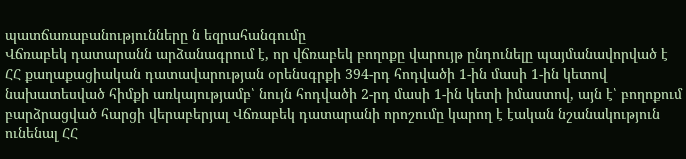պատճառաբանությունները ն եզրահանգումը
Վճռաբեկ դատարանն արձանագրում է, որ վճռաբեկ բողոքը վարույթ ընդունելը պայմանավորված է ՀՀ քաղաքացիական դատավարության օրենսգրքի 394-րդ հոդվածի 1-ին մասի 1-ին կետով նախատեսված հիմքի առկայությամբ՝ նույն հոդվածի 2-րդ մասի 1-ին կետի իմաստով, այն է՝ բողոքում բարձրացված հարցի վերաբերյալ Վճռաբեկ դատարանի որոշումը կարող է էական նշանակություն ունենալ ՀՀ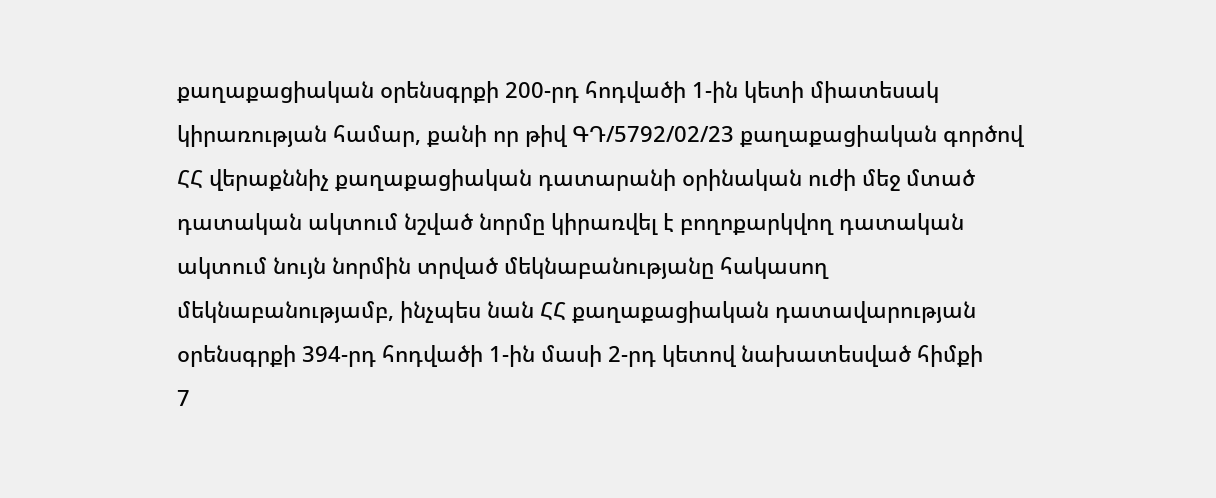քաղաքացիական օրենսգրքի 200-րդ հոդվածի 1-ին կետի միատեսակ կիրառության համար, քանի որ թիվ ԳԴ/5792/02/23 քաղաքացիական գործով ՀՀ վերաքննիչ քաղաքացիական դատարանի օրինական ուժի մեջ մտած դատական ակտում նշված նորմը կիրառվել է բողոքարկվող դատական ակտում նույն նորմին տրված մեկնաբանությանը հակասող մեկնաբանությամբ, ինչպես նան ՀՀ քաղաքացիական դատավարության օրենսգրքի 394-րդ հոդվածի 1-ին մասի 2-րդ կետով նախատեսված հիմքի
7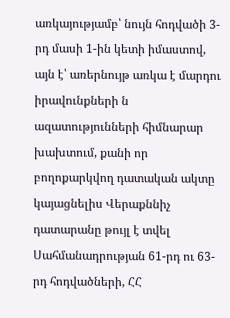առկայությամբ՝ նույն հոդվածի 3-րդ մասի 1-ին կետի իմաստով, այն է՝ առերնույթ առկա է մարդու իրավունքների ն ազատությունների հիմնարար խախտում, քանի որ բողոքարկվող դատական ակտը կայացնելիս Վերաքննիչ դատարանը թույլ է տվել Սահմանադրության 61-րդ ու 63-րդ հոդվածների, ՀՀ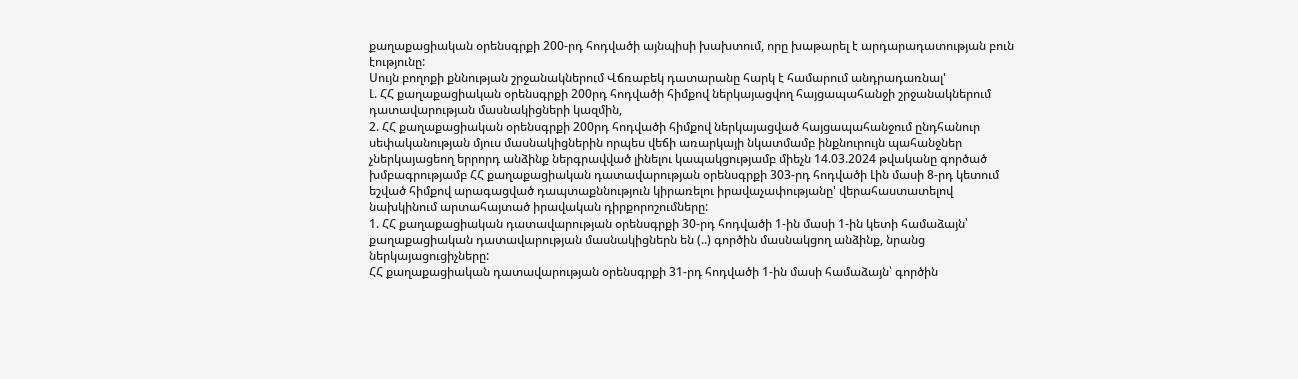քաղաքացիական օրենսգրքի 200-րդ հոդվածի այնպիսի խախտում, որը խաթարել է արդարադատության բուն էությունը:
Սույն բողոքի քննության շրջանակներում Վճռաբեկ դատարանը հարկ է համարում անդրադառնալ'
Լ. ՀՀ քաղաքացիական օրենսգրքի 200րդ հոդվածի հիմքով ներկայացվող հայցապահանջի շրջանակներում դատավարության մասնակիցների կազմին,
2. ՀՀ քաղաքացիական օրենսգրքի 200րդ հոդվածի հիմքով ներկայացված հայցապահանջում ընդհանուր սեփականության մյուս մասնակիցներին որպես վեճի առարկայի նկատմամբ ինքնուրույն պահանջներ չներկայացեող երրորդ անձինք ներգրավված լինելու կապակցությամբ միեչն 14.03.2024 թվականը գործած խմբագրությամբ ՀՀ քաղաքացիական դատավարության օրենսգրքի 303-րդ հոդվածի Լին մասի 8-րդ կետում եշված հիմքով արագացված դապտաքննություն կիրառելու իրավաչափությանը' վերահաստատելով նախկինում արտահայտած իրավական դիրքորոշումները:
1. ՀՀ քաղաքացիական դատավարության օրենսգրքի 30-րդ հոդվածի 1-ին մասի 1-ին կետի համաձայն՝ քաղաքացիական դատավարության մասնակիցներն են (..) գործին մասնակցող անձինք, նրանց ներկայացուցիչները:
ՀՀ քաղաքացիական դատավարության օրենսգրքի 31-րդ հոդվածի 1-ին մասի համաձայն՝ գործին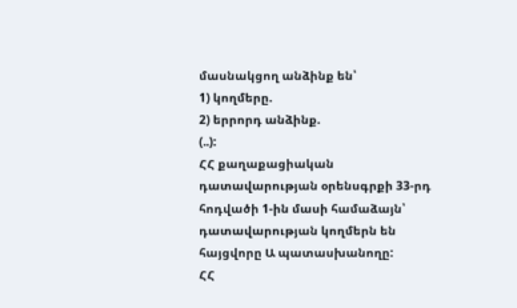մասնակցող անձինք են՝
1) կողմերը.
2) երրորդ անձինք.
(..):
ՀՀ քաղաքացիական դատավարության օրենսգրքի 33-րդ հոդվածի 1-ին մասի համաձայն՝ դատավարության կողմերն են հայցվորը Ա պատասխանողը:
ՀՀ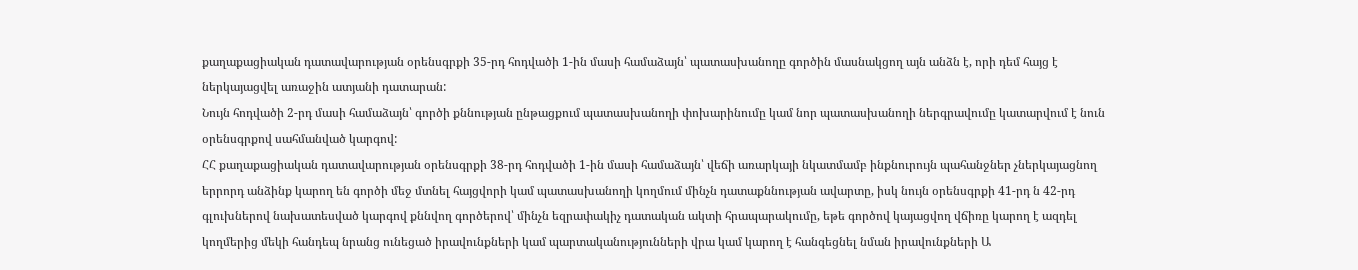քաղաքացիական դատավարության օրենսգրքի 35-րդ հոդվածի 1-ին մասի համաձայն՝ պատասխանողը գործին մասնակցող այն անձն է, որի դեմ հայց է ներկայացվել առաջին ատյանի դատարան:
Նույն հոդվածի 2-րդ մասի համաձայն՝ գործի քննության ընթացքում պատասխանողի փոխարինումը կամ նոր պատասխանողի ներգրավումը կատարվում է նուն օրենսգրքով սահմանված կարգով:
ՀՀ քաղաքացիական դատավարության օրենսգրքի 38-րդ հոդվածի 1-ին մասի համաձայն՝ վեճի առարկայի նկատմամբ ինքնուրույն պահանջներ չներկայացնող երրորդ անձինք կարող են գործի մեջ մտնել հայցվորի կամ պատասխանողի կողմում մինչն դատաքննության ավարտը, իսկ նույն օրենսգրքի 41-րդ ն 42-րդ գլուխներով նախատեսված կարգով քննվող գործերով՝ մինչն եզրափակիչ դատական ակտի հրապարակումը, եթե գործով կայացվող վճիռը կարող է ազդել կողմերից մեկի հանդեպ նրանց ունեցած իրավունքների կամ պարտականությունների վրա կամ կարող է հանգեցնել նման իրավունքների Ա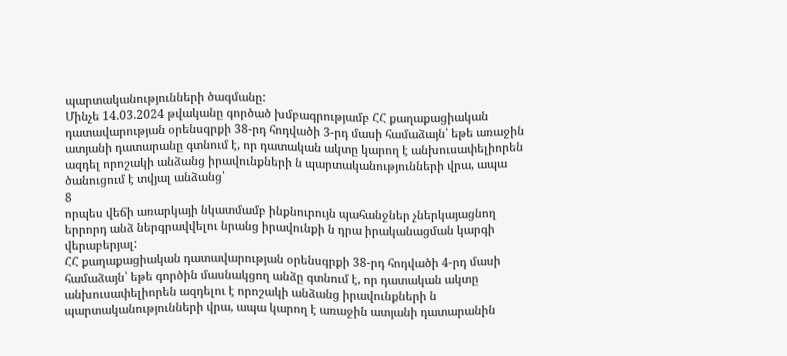պարտականությունների ծագմանը:
Մինչե 14.03.2024 թվականը գործած խմբագրությամբ ՀՀ քաղաքացիական դատավարության օրենսգրքի 38-րդ հոդվածի 3-րդ մասի համաձայն՝ եթե առաջին ատյանի դատարանը գտնում է, որ դատական ակտը կարող է անխուսափելիորեն ազդել որոշակի անձանց իրավունքների ն պարտականությունների վրա, ապա ծանուցում է տվյալ անձանց՝
8
որպես վեճի առարկայի նկատմամբ ինքնուրույն պահանջներ չներկայացնող երրորդ անձ ներգրավվելու նրանց իրավունքի ն դրա իրականացման կարգի վերաբերյալ:
ՀՀ քաղաքացիական դատավարության օրենսգրքի 38-րդ հոդվածի 4-րդ մասի համաձայն՝ եթե գործին մասնակցող անձը գտնում է, որ դատական ակտը անխուսափելիորեն ազդելու է որոշակի անձանց իրավունքների ն պարտականությունների վրա, ապա կարող է առաջին ատյանի դատարանին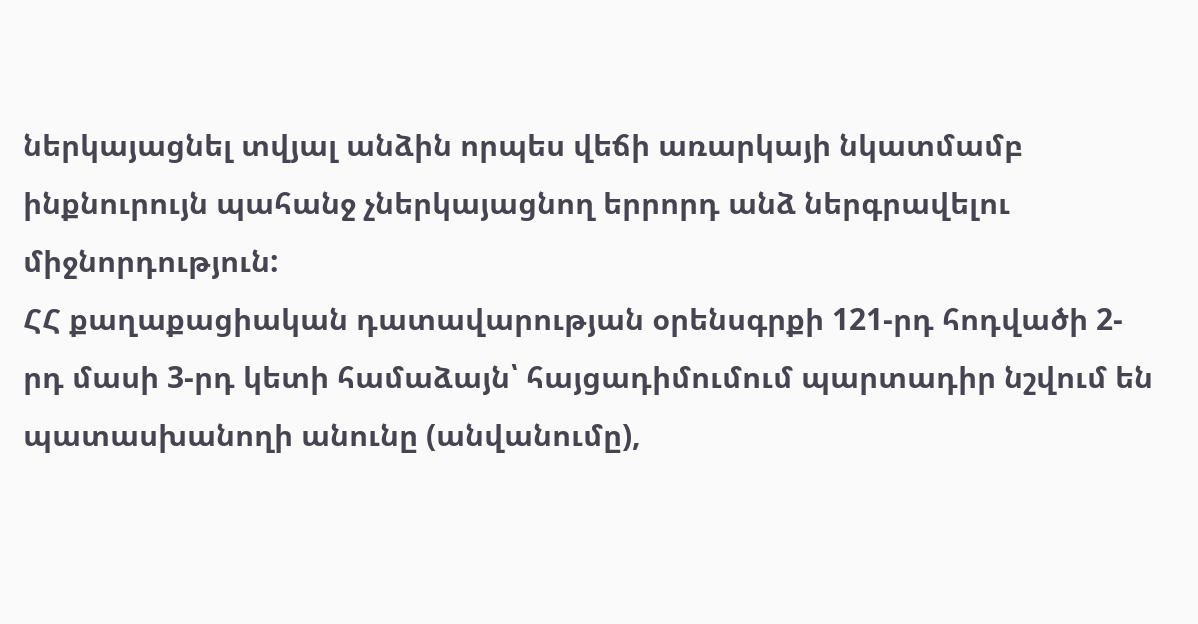ներկայացնել տվյալ անձին որպես վեճի առարկայի նկատմամբ ինքնուրույն պահանջ չներկայացնող երրորդ անձ ներգրավելու միջնորդություն:
ՀՀ քաղաքացիական դատավարության օրենսգրքի 121-րդ հոդվածի 2-րդ մասի 3-րդ կետի համաձայն՝ հայցադիմումում պարտադիր նշվում են պատասխանողի անունը (անվանումը),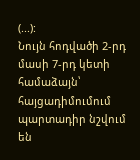(...):
Նույն հոդվածի 2-րդ մասի 7-րդ կետի համաձայն՝ հայցադիմումում պարտադիր նշվում են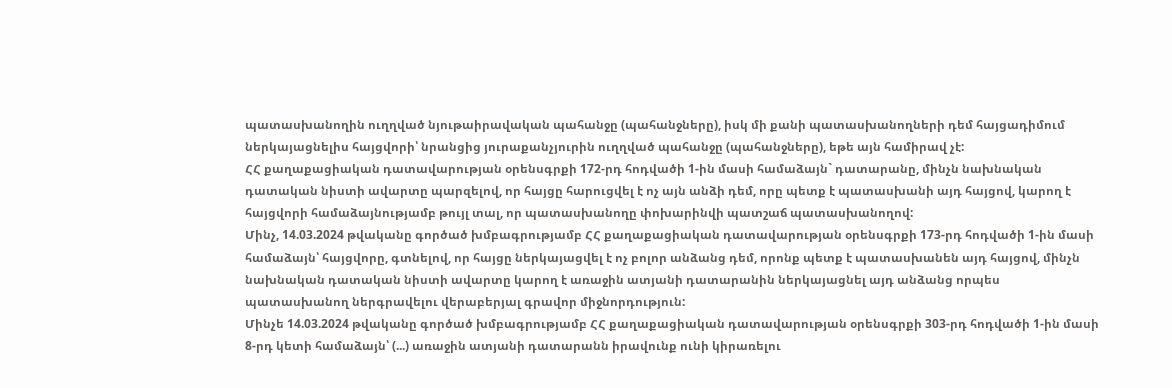պատասխանողին ուղղված նյութաիրավական պահանջը (պահանջները), իսկ մի քանի պատասխանողների դեմ հայցադիմում ներկայացնելիս հայցվորի՝ նրանցից յուրաքանչյուրին ուղղված պահանջը (պահանջները), եթե այն համիրավ չէ:
ՀՀ քաղաքացիական դատավարության օրենսգրքի 172-րդ հոդվածի 1-ին մասի համաձայն` դատարանը, մինչն նախնական դատական նիստի ավարտը պարզելով, որ հայցը հարուցվել է ոչ այն անձի դեմ, որը պետք է պատասխանի այդ հայցով, կարող է հայցվորի համաձայնությամբ թույլ տալ, որ պատասխանողը փոխարինվի պատշաճ պատասխանողով:
Մինչ, 14.03.2024 թվականը գործած խմբագրությամբ ՀՀ քաղաքացիական դատավարության օրենսգրքի 173-րդ հոդվածի 1-ին մասի համաձայն՝ հայցվորը, գտնելով, որ հայցը ներկայացվել է ոչ բոլոր անձանց դեմ, որոնք պետք է պատասխանեն այդ հայցով, մինչն նախնական դատական նիստի ավարտը կարող է առաջին ատյանի դատարանին ներկայացնել այդ անձանց որպես պատասխանող ներգրավելու վերաբերյալ գրավոր միջնորդություն:
Մինչե 14.03.2024 թվականը գործած խմբագրությամբ ՀՀ քաղաքացիական դատավարության օրենսգրքի 303-րդ հոդվածի 1-ին մասի 8-րդ կետի համաձայն՝ (...) առաջին ատյանի դատարանն իրավունք ունի կիրառելու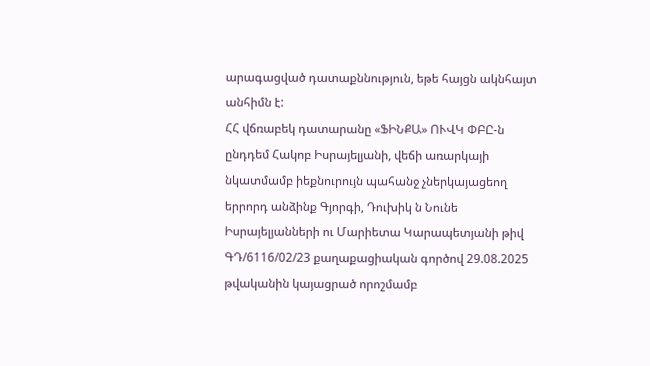արագացված դատաքննություն, եթե հայցն ակնհայտ անհիմն է:
ՀՀ վճռաբեկ դատարանը «ՖԻՆՔԱ» ՈՒՎԿ ՓԲԸ-ն ընդդեմ Հակոբ Իսրայելյանի, վեճի առարկայի նկատմամբ իեքնուրույն պահանջ չներկայացեող երրորդ անձինք Գյորգի, Դուխիկ ն Նունե Իսրայելյանների ու Մարիետա Կարապետյանի թիվ ԳԴ/6116/02/23 քաղաքացիական գործով 29.08.2025 թվականին կայացրած որոշմամբ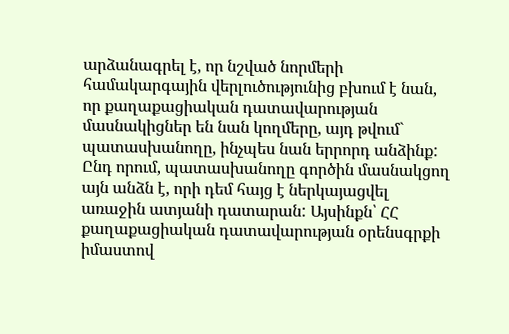արձանագրել է, որ նշված նորմերի համակարգային վերլուծությունից բխում է նան, որ քաղաքացիական դատավարության մասնակիցներ են նան կողմերը, այդ թվում` պատասխանողը, ինչպես նան երրորդ անձինք: Ընդ որում, պատասխանողը գործին մասնակցող այն անձն է, որի դեմ հայց է ներկայացվել առաջին ատյանի դատարան: Այսինքն՝ ՀՀ քաղաքացիական դատավարության օրենսգրքի իմաստով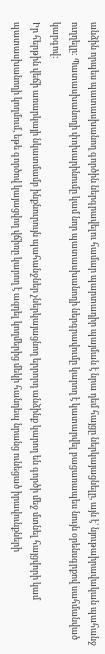անձին որպես պատասխանող գործին ներգրավելու համար պարտադիր պայման է նրա դեմ հայցը ներկայացնելը, այն է՝ նյութաիրավական պահանջ ուղղելը: Պատասխանողի փոխարինումը կամ նոր պատասխանողի ներգրավումը կարող է կատարվել բացառապես նույն օրենսգրքով սահմանված կարգով:
Իր հերթին վեճի առարկայի նկատմամբ ինքնուրույն պահանջներ չներկայացնող երրորդ անձինք կարող են գործի մեջ մտնել հայցվորի կամ պատասխանողի կողմում, եթե գործով կայացվող վճիռը կարող է ազդել կողմերից մեկի հանդեպ նրանց ունեցած իրավունքների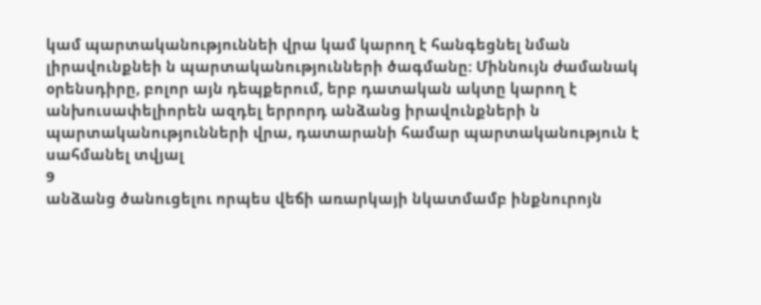կամ պարտականություննեի վրա կամ կարող է հանգեցնել նման լիրավունքնեի ն պարտականությունների ծագմանը: Միննույն ժամանակ օրենսդիրը, բոլոր այն դեպքերում, երբ դատական ակտը կարող է անխուսափելիորեն ազդել երրորդ անձանց իրավունքների ն պարտականությունների վրա, դատարանի համար պարտականություն է սահմանել տվյալ
9
անձանց ծանուցելու որպես վեճի առարկայի նկատմամբ ինքնուրոյն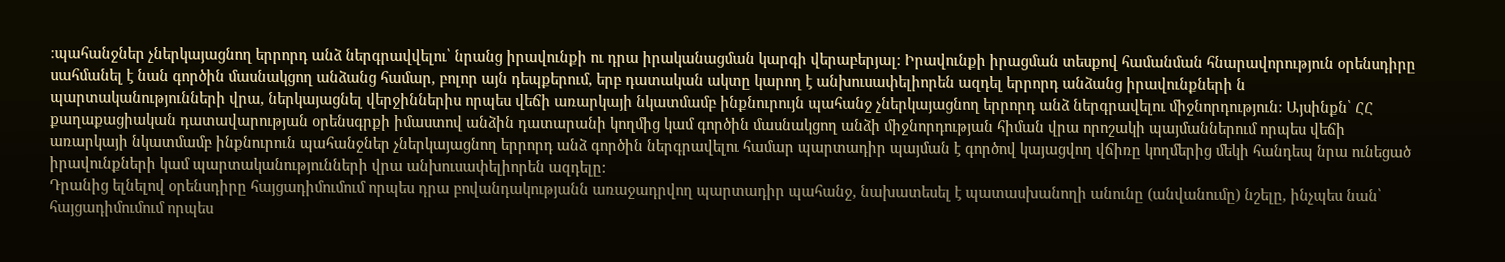։պահանջներ չներկայացնող երրորդ անձ ներգրավվելու՝ նրանց իրավունքի ու դրա իրականացման կարգի վերաբերյալ: Իրավունքի իրացման տեսքով համանման հնարավորություն օրենսդիրը սահմանել է նան գործին մասնակցող անձանց համար, բոլոր այն դեպքերում, երբ դատական ակտը կարող է անխուսափելիորեն ազդել երրորդ անձանց իրավունքների ն պարտականությունների վրա, ներկայացնել վերջիններիս որպես վեճի առարկայի նկատմամբ ինքնուրույն պահանջ չներկայացնող երրորդ անձ ներգրավելու միջնորդություն: Այսինքն՝ ՀՀ քաղաքացիական դատավարության օրենսգրքի իմաստով անձին դատարանի կողմից կամ գործին մասնակցող անձի միջնորդության հիման վրա որոշակի պայմաններում որպես վեճի առարկայի նկատմամբ ինքնուրուն պահանջներ չներկայացնող երրորդ անձ գործին ներգրավելու համար պարտադիր պայման է գործով կայացվող վճիռը կողմերից մեկի հանդեպ նրա ունեցած իրավունքների կամ պարտականությունների վրա անխուսափելիորեն ազդելը:
Դրանից ելնելով օրենսդիրը հայցադիմումում որպես դրա բովանդակությանն առաջադրվող պարտադիր պահանջ, նախատեսել է պատասխանողի անունը (անվանումը) նշելը, ինչպես նան՝ հայցադիմումում որպես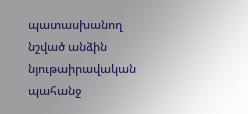պատասխանող նշված անձին նյութաիրավական պահանջ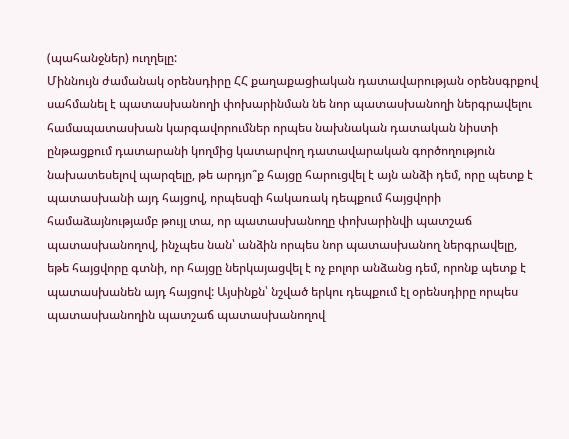(պահանջներ) ուղղելը:
Միննույն ժամանակ օրենսդիրը ՀՀ քաղաքացիական դատավարության օրենսգրքով սահմանել է պատասխանողի փոխարինման նե նոր պատասխանողի ներգրավելու համապատասխան կարգավորումներ որպես նախնական դատական նիստի ընթացքում դատարանի կողմից կատարվող դատավարական գործողություն նախատեսելով պարզելը, թե արդյո՞ք հայցը հարուցվել է այն անձի դեմ, որը պետք է պատասխանի այդ հայցով, որպեսզի հակառակ դեպքում հայցվորի համաձայնությամբ թույլ տա, որ պատասխանողը փոխարինվի պատշաճ պատասխանողով, ինչպես նան՝ անձին որպես նոր պատասխանող ներգրավելը, եթե հայցվորը գտնի, որ հայցը ներկայացվել է ոչ բոլոր անձանց դեմ, որոնք պետք է պատասխանեն այդ հայցով: Այսինքն՝ նշված երկու դեպքում էլ օրենսդիրը որպես պատասխանողին պատշաճ պատասխանողով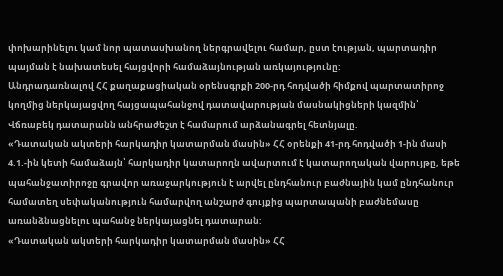փոխարինելու կամ նոր պատասխանող ներգրավելու համար, ըստ էության, պարտադիր պայման է նախատեսել հայցվորի համաձայնության առկայությունը:
Անդրադառնալով ՀՀ քաղաքացիական օրենսգրքի 200-րդ հոդվածի հիմքով պարտատիրոջ կողմից ներկայացվող հայցապահանջով դատավարության մասնակիցների կազմին՝ Վճռաբեկ դատարանն անհրաժեշտ է համարում արձանագրել հետնյալը.
«Դատական ակտերի հարկադիր կատարման մասին» ՀՀ օրենքի 41-րդ հոդվածի 1-ին մասի 4.1.-ին կետի համաձայն՝ հարկադիր կատարողն ավարտում է կատարողական վարույթը, եթե պահանջատիրոջը գրավոր առաջարկություն է արվել ընդհանուր բաժնային կամ ընդհանուր համատեղ սեփականություն համարվող անշարժ գույքից պարտապանի բաժնեմասը առանձնացնելու պահանջ ներկայացնել դատարան:
«Դատական ակտերի հարկադիր կատարման մասին» ՀՀ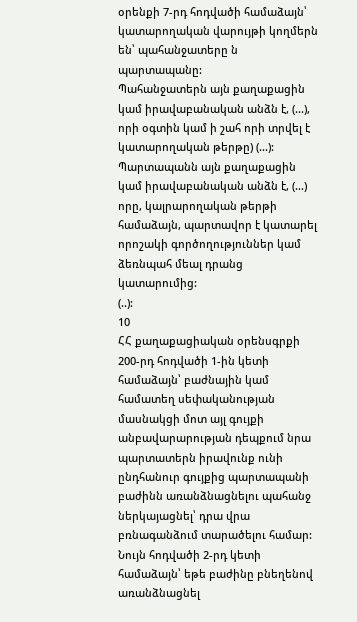օրենքի 7-րդ հոդվածի համաձայն՝ կատարողական վարույթի կողմերն են՝ պահանջատերը ն պարտապանը:
Պահանջատերն այն քաղաքացին կամ իրավաբանական անձն է, (...), որի օգտին կամ ի շահ որի տրվել է կատարողական թերթը) (...):
Պարտապանն այն քաղաքացին կամ իրավաբանական անձն է, (...) որը, կալրարողական թերթի համաձայն, պարտավոր է կատարել որոշակի գործողություններ կամ ձեռնպահ մեալ դրանց կատարումից:
(..):
10
ՀՀ քաղաքացիական օրենսգրքի 200-րդ հոդվածի 1-ին կետի համաձայն՝ բաժնային կամ համատեղ սեփականության մասնակցի մոտ այլ գույքի անբավարարության դեպքում նրա պարտատերն իրավունք ունի ընդհանուր գույքից պարտապանի բաժինն առանձնացնելու պահանջ ներկայացնել՝ դրա վրա բռնագանձում տարածելու համար:
Նույն հոդվածի 2-րդ կետի համաձայն՝ եթե բաժինը բնեղենով առանձնացնել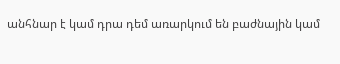անհնար է կամ դրա դեմ առարկում են բաժնային կամ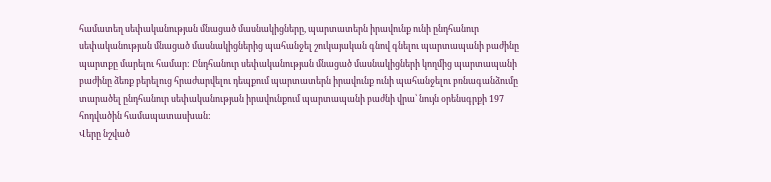համատեղ սեփականության մնացած մասնակիցները, պարտատերն իրավունք ունի ընդհանուր սեփականության մնացած մասնակիցներից պահանջել շուկայական գնով գնելու պարտապանի բաժինը պարտքը մարելու համար: Ընդհանուր սեփականության մնացած մասնակիցների կողմից պարտապանի բաժինը ձեռք բերելուց հրաժարվելու դեպքում պարտատերն իրավունք ունի պահանջելու բռնագանձումը տարածել ընդհանուր սեփականության իրավունքում պարտապանի բաժնի վրա՝ նույն օրենսգրքի 197 հոդվածին համապատասխան:
Վերը նշված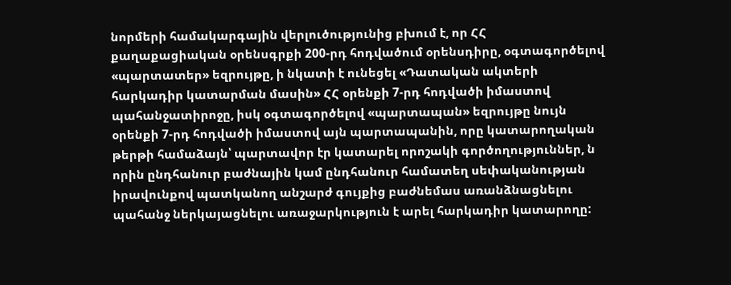նորմերի համակարգային վերլուծությունից բխում է, որ ՀՀ քաղաքացիական օրենսգրքի 200-րդ հոդվածում օրենսդիրը, օգտագործելով «պարտատեր» եզրույթը, ի նկատի է ունեցել «Դատական ակտերի հարկադիր կատարման մասին» ՀՀ օրենքի 7-րդ հոդվածի իմաստով պահանջատիրոջը, իսկ օգտագործելով «պարտապան» եզրույթը նույն օրենքի 7-րդ հոդվածի իմաստով այն պարտապանին, որը կատարողական թերթի համաձայն՝ պարտավոր էր կատարել որոշակի գործողություններ, ն որին ընդհանուր բաժնային կամ ընդհանուր համատեղ սեփականության իրավունքով պատկանող անշարժ գույքից բաժնեմաս առանձնացնելու պահանջ ներկայացնելու առաջարկություն է արել հարկադիր կատարողը: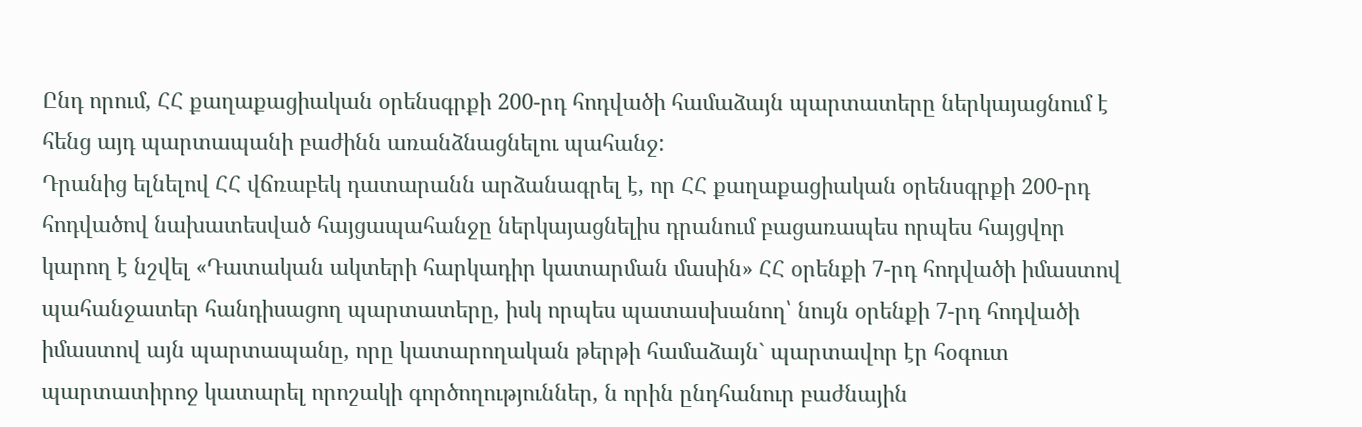Ընդ որում, ՀՀ քաղաքացիական օրենսգրքի 200-րդ հոդվածի համաձայն պարտատերը ներկայացնում է հենց այդ պարտապանի բաժինն առանձնացնելու պահանջ:
Դրանից ելնելով ՀՀ վճռաբեկ դատարանն արձանագրել է, որ ՀՀ քաղաքացիական օրենսգրքի 200-րդ հոդվածով նախատեսված հայցապահանջը ներկայացնելիս դրանում բացառապես որպես հայցվոր կարող է նշվել «Դատական ակտերի հարկադիր կատարման մասին» ՀՀ օրենքի 7-րդ հոդվածի իմաստով պահանջատեր հանդիսացող պարտատերը, իսկ որպես պատասխանող՝ նույն օրենքի 7-րդ հոդվածի իմաստով այն պարտապանը, որը կատարողական թերթի համաձայն` պարտավոր էր հօգուտ պարտատիրոջ կատարել որոշակի գործողություններ, ն որին ընդհանուր բաժնային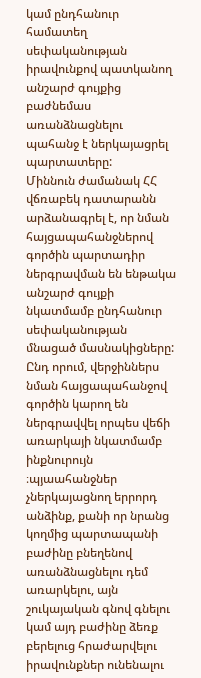կամ ընդհանուր համատեղ սեփականության իրավունքով պատկանող անշարժ գույքից բաժնեմաս առանձնացնելու պահանջ է ներկայացրել պարտատերը:
Միննուն ժամանակ ՀՀ վճռաբեկ դատարանն արձանագրել է, որ նման հայցապահանջներով գործին պարտադիր ներգրավման են ենթակա անշարժ գույքի նկատմամբ ընդհանուր սեփականության մնացած մասնակիցները: Ընդ որում, վերջիններս նման հայցապահանջով գործին կարող են ներգրավվել որպես վեճի առարկայի նկատմամբ ինքնուրույն ։պյաահանջներ չներկայացնող երրորդ անձինք, քանի որ նրանց կողմից պարտապանի բաժինը բնեղենով առանձնացնելու դեմ առարկելու, այն շուկայական գնով գնելու կամ այդ բաժինը ձեռք բերելուց հրաժարվելու իրավունքներ ունենալու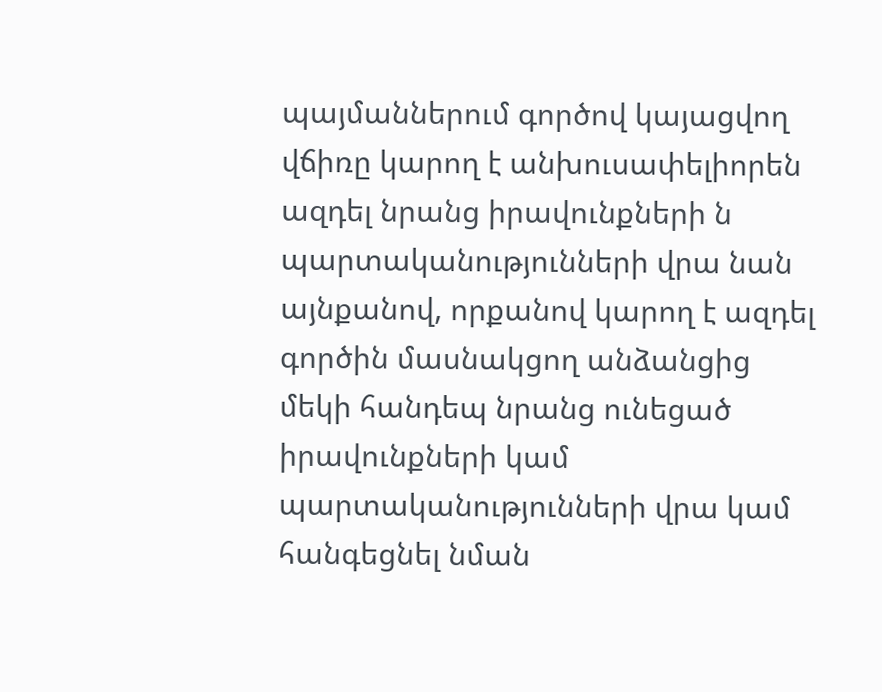պայմաններում գործով կայացվող վճիռը կարող է անխուսափելիորեն ազդել նրանց իրավունքների ն պարտականությունների վրա նան այնքանով, որքանով կարող է ազդել գործին մասնակցող անձանցից մեկի հանդեպ նրանց ունեցած իրավունքների կամ պարտականությունների վրա կամ հանգեցնել նման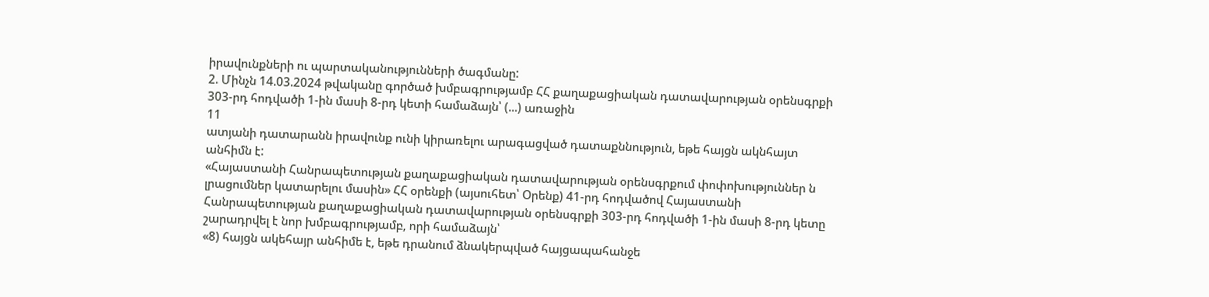իրավունքների ու պարտականությունների ծագմանը:
2. Մինչն 14.03.2024 թվականը գործած խմբագրությամբ ՀՀ քաղաքացիական դատավարության օրենսգրքի 303-րդ հոդվածի 1-ին մասի 8-րդ կետի համաձայն՝ (...) առաջին
11
ատյանի դատարանն իրավունք ունի կիրառելու արագացված դատաքննություն, եթե հայցն ակնհայտ անհիմն է:
«Հայաստանի Հանրապետության քաղաքացիական դատավարության օրենսգրքում փոփոխություններ ն լրացումներ կատարելու մասին» ՀՀ օրենքի (այսուհետ՝ Օրենք) 41-րդ հոդվածով Հայաստանի Հանրապետության քաղաքացիական դատավարության օրենսգրքի 303-րդ հոդվածի 1-ին մասի 8-րդ կետը շարադրվել է նոր խմբագրությամբ, որի համաձայն՝
«8) հայցն ակեհայր անհիմե է, եթե դրանում ձնակերպված հայցապահանջե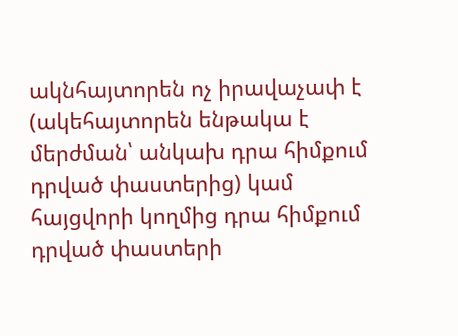ակնհայտորեն ոչ իրավաչափ է (ակեհայտորեն ենթակա է մերժման՝ անկախ դրա հիմքում դրված փաստերից) կամ հայցվորի կողմից դրա հիմքում դրված փաստերի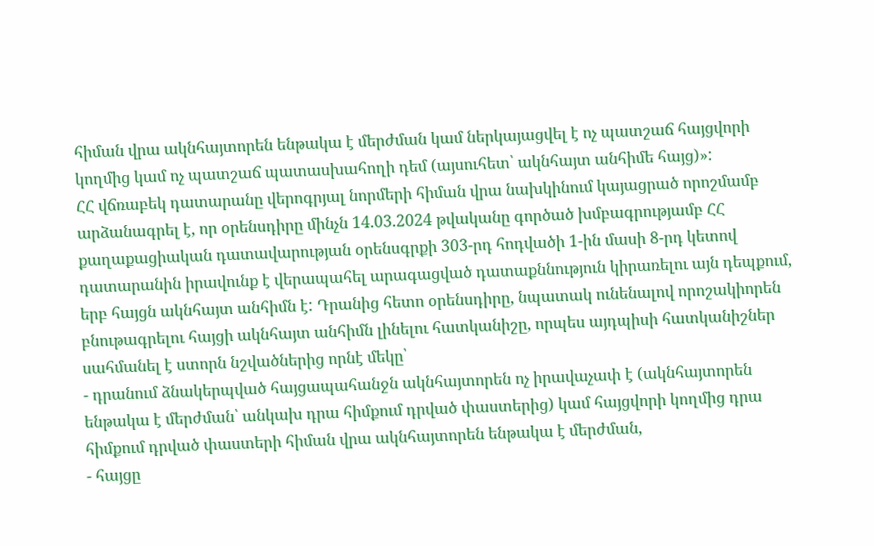հիման վրա ակնհայտորեն ենթակա է մերժման կամ ներկայացվել է ոչ պատշաճ հայցվորի կողմից կամ ոչ պատշաճ պատասխահողի դեմ (այսուհետ՝ ակնհայտ անհիմե հայց)»:
ՀՀ վճռաբեկ դատարանը վերոգրյալ նորմերի հիման վրա նախկինում կայացրած որոշմամբ արձանագրել է, որ օրենսդիրը մինչն 14.03.2024 թվականը գործած խմբագրությամբ ՀՀ քաղաքացիական դատավարության օրենսգրքի 303-րդ հոդվածի 1-ին մասի 8-րդ կետով դատարանին իրավունք է վերապահել արագացված դատաքննություն կիրառելու այն դեպքում, երբ հայցն ակնհայտ անհիմն է: Դրանից հետո օրենսդիրը, նպատակ ունենալով որոշակիորեն բնութագրելու հայցի ակնհայտ անհիմն լինելու հատկանիշը, որպես այդպիսի հատկանիշներ սահմանել է ստորն նշվածներից որնէ մեկը՝
- դրանում ձնակերպված հայցապահանջն ակնհայտորեն ոչ իրավաչափ է (ակնհայտորեն ենթակա է մերժման՝ անկախ դրա հիմքում դրված փաստերից) կամ հայցվորի կողմից դրա հիմքում դրված փաստերի հիման վրա ակնհայտորեն ենթակա է մերժման,
- հայցը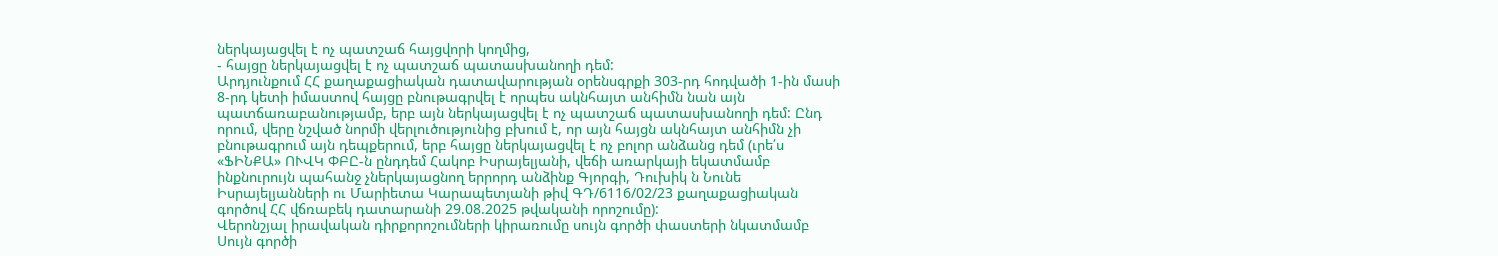ներկայացվել է ոչ պատշաճ հայցվորի կողմից,
- հայցը ներկայացվել է ոչ պատշաճ պատասխանողի դեմ:
Արդյունքում ՀՀ քաղաքացիական դատավարության օրենսգրքի 303-րդ հոդվածի 1-ին մասի 8-րդ կետի իմաստով հայցը բնութագրվել է որպես ակնհայտ անհիմն նան այն պատճառաբանությամբ, երբ այն ներկայացվել է ոչ պատշաճ պատասխանողի դեմ: Ընդ որում, վերը նշված նորմի վերլուծությունից բխում է, որ այն հայցն ակնհայտ անհիմն չի բնութագրում այն դեպքերում, երբ հայցը ներկայացվել է ոչ բոլոր անձանց դեմ (ւրե՛ս «ՖԻՆՔԱ» ՈՒՎԿ ՓԲԸ-ն ընդդեմ Հակոբ Իսրայելյանի, վեճի առարկայի եկատմամբ ինքնուրույն պահանջ չներկայացնող երրորդ անձինք Գյորգի, Դուխիկ ն Նունե Իսրայելյանների ու Մարիետա Կարապետյանի թիվ ԳԴ/6116/02/23 քաղաքացիական գործով ՀՀ վճռաբեկ դատարանի 29.08.2025 թվականի որոշումը):
Վերոնշյալ իրավական դիրքորոշումների կիրառումը սույն գործի փաստերի նկատմամբ
Սույն գործի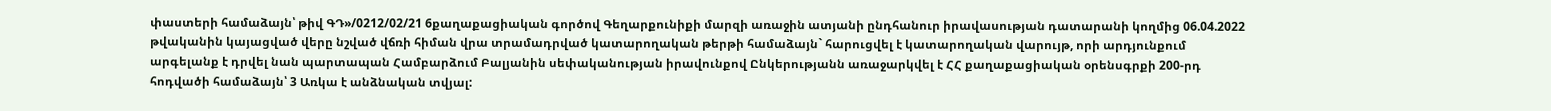փաստերի համաձայն՝ թիվ ԳԴ»/0212/02/21 6քաղաքացիական գործով Գեղարքունիքի մարզի առաջին ատյանի ընդհանուր իրավասության դատարանի կողմից 06.04.2022 թվականին կայացված վերը նշված վճռի հիման վրա տրամադրված կատարողական թերթի համաձայն` հարուցվել է կատարողական վարույթ, որի արդյունքում արգելանք է դրվել նան պարտապան Համբարձում Բալյանին սեփականության իրավունքով Ընկերությանն առաջարկվել է ՀՀ քաղաքացիական օրենսգրքի 200-րդ հոդվածի համաձայն՝ 3 Առկա է անձնական տվյալ: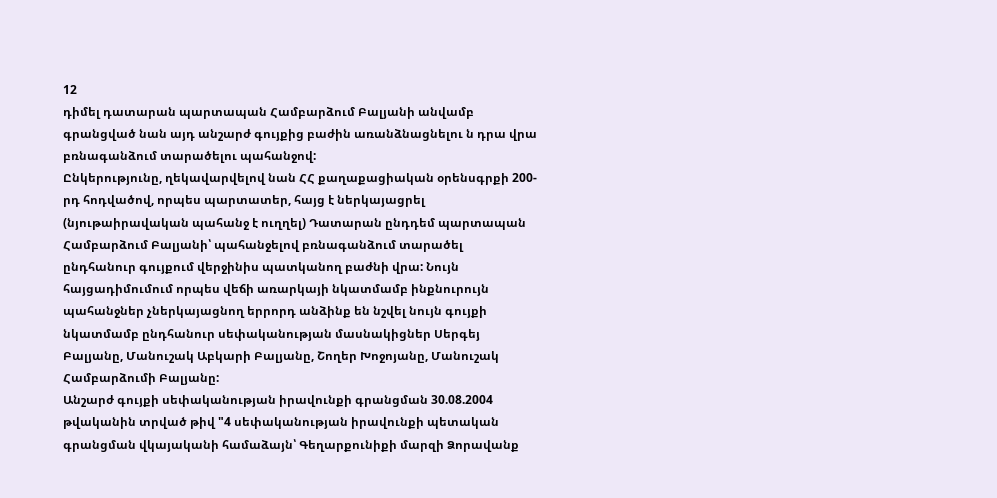12
դիմել դատարան պարտապան Համբարձում Բալյանի անվամբ գրանցված նան այդ անշարժ գույքից բաժին առանձնացնելու ն դրա վրա բռնագանձում տարածելու պահանջով:
Ընկերությունը, ղեկավարվելով նան ՀՀ քաղաքացիական օրենսգրքի 200-րդ հոդվածով, որպես պարտատեր, հայց է ներկայացրել (նյութաիրավական պահանջ է ուղղել) Դատարան ընդդեմ պարտապան Համբարձում Բալյանի՝ պահանջելով բռնագանձում տարածել ընդհանուր գույքում վերջինիս պատկանող բաժնի վրա: Նույն հայցադիմումում որպես վեճի առարկայի նկատմամբ ինքնուրույն պահանջներ չներկայացնող երրորդ անձինք են նշվել նույն գույքի նկատմամբ ընդհանուր սեփականության մասնակիցներ Սերգեյ Բալյանը, Մանուշակ Աբկարի Բալյանը, Շողեր Խոջոյանը, Մանուշակ Համբարձումի Բալյանը:
Անշարժ գույքի սեփականության իրավունքի գրանցման 30.08.2004 թվականին տրված թիվ "4 սեփականության իրավունքի պետական գրանցման վկայականի համաձայն՝ Գեղարքունիքի մարզի Ձորավանք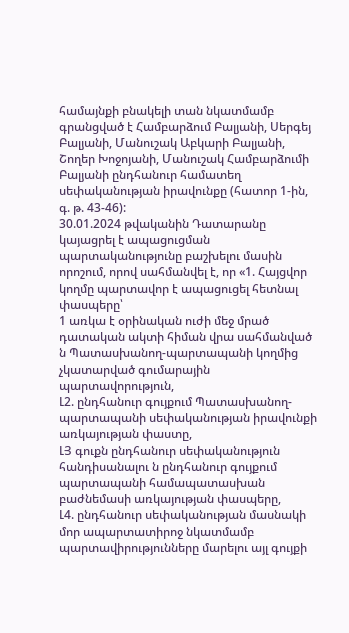համայնքի բնակելի տան նկատմամբ գրանցված է Համբարձում Բալյանի, Սերգեյ Բալյանի, Մանուշակ Աբկարի Բալյանի, Շողեր Խոջոյանի, Մանուշակ Համբարձումի Բալյանի ընդհանուր համատեղ սեփականության իրավունքը (հատոր 1-ին, գ. թ. 43-46):
30.01.2024 թվականին Դատարանը կայացրել է ապացուցման պարտականությունը բաշխելու մասին որոշում, որով սահմանվել է, որ «1. Հայցվոր կողմը պարտավոր է ապացուցել հետնալ փասպերը՝
1 առկա է օրինական ուժի մեջ մրած դատական ակտի հիման վրա սահմանված ն Պատասխանող-պարտապանի կողմից չկատարված գումարային պարտավորություն,
Լ2. ընդհանուր գույքում Պատասխանող-պարտապանի սեփականության իրավունքի առկայության փաստը,
ԼՅ գուքն ընդհանուր սեփականություն հանդիսանալու ն ընդհանուր գույքում պարտապանի համապատասխան բաժնեմասի առկայության փասպերը,
Լ4. ընդհանուր սեփականության մասնակի մոր ապարտատիրոջ նկատմամբ պարտավիրությունները մարելու այլ գույքի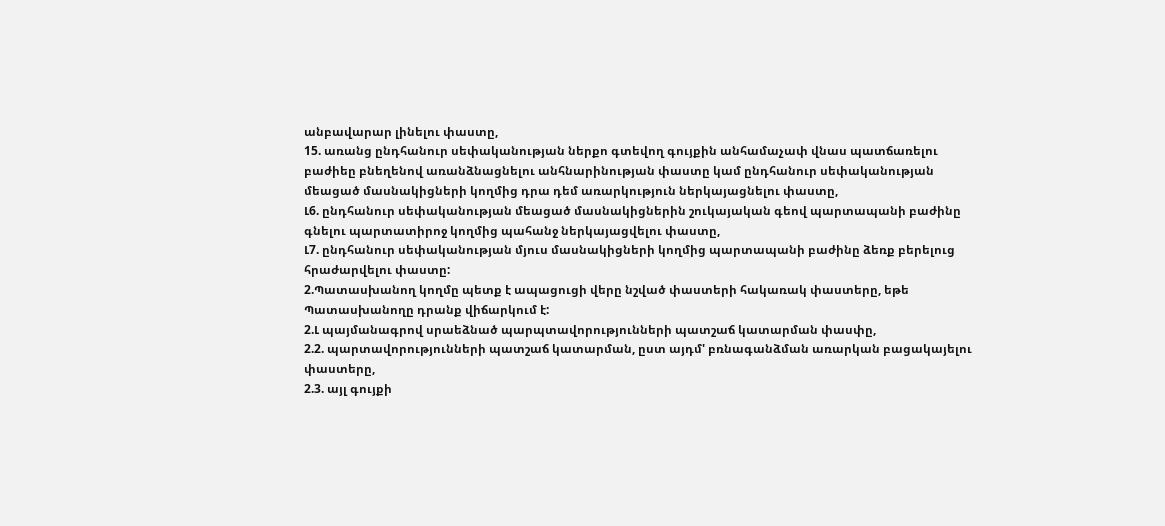անբավարար լինելու փաստը,
15. առանց ընդհանուր սեփականության ներքո գտեվող գույքին անհամաչափ վնաս պատճառելու բաժիեը բնեղենով առանձնացնելու անհնարինության փաստը կամ ընդհանուր սեփականության մեացած մասնակիցների կողմից դրա դեմ առարկություն ներկայացնելու փաստը,
Լ6. ընդհանուր սեփականության մեացած մասնակիցներին շուկայական գեով պարտապանի բաժինը գնելու պարտատիրոջ կողմից պահանջ ներկայացվելու փաստը,
Լ7. ընդհանուր սեփականության մյուս մասնակիցների կողմից պարտապանի բաժինը ձեռք բերելուց հրաժարվելու փաստը:
2.Պատասխանող կողմը պետք է ապացուցի վերը նշված փաստերի հակառակ փաստերը, եթե Պատասխանողը դրանք վիճարկում է:
2.Լ պայմանագրով սրաեձնած պարպտավորությունների պատշաճ կատարման փասփը,
2.2. պարտավորությունների պատշաճ կատարման, ըստ այդմ' բռնագանձման առարկան բացակայելու փաստերը,
2.3. այլ գույքի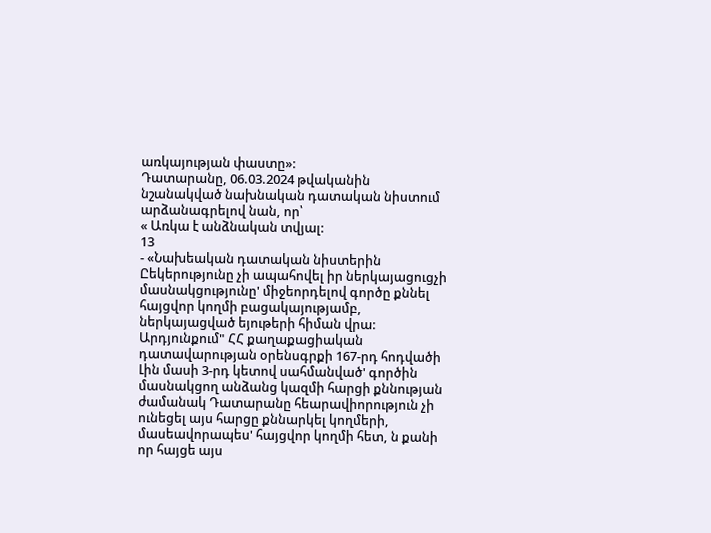առկայության փաստը»:
Դատարանը, 06.03.2024 թվականին նշանակված նախնական դատական նիստում արձանագրելով նան, որ՝
« Առկա է անձնական տվյալ:
13
- «Նախեական դատական նիստերին Ըեկերությունը չի ապահովել իր ներկայացուցչի մասնակցությունը' միջեորդելով գործը քննել հայցվոր կողմի բացակայությամբ, ներկայացված եյութերի հիման վրա: Արդյունքում" ՀՀ քաղաքացիական դատավարության օրենսգրքի 167-րդ հոդվածի Լին մասի 3-րդ կետով սահմանված' գործին մասնակցող անձանց կազմի հարցի քննության ժամանակ Դատարանը հեարավիորություն չի ունեցել այս հարցը քննարկել կողմերի, մասեավորապես' հայցվոր կողմի հետ, ն քանի որ հայցե այս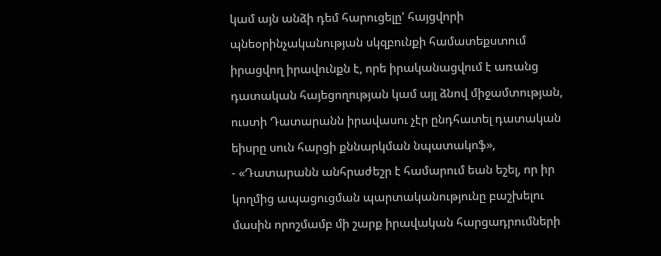կամ այն անձի դեմ հարուցելը' հայցվորի պնեօրինչականության սկզբունքի համատեքստում իրացվող իրավունքն է, որե իրականացվում է առանց դատական հայեցողության կամ այլ ձնով միջամտության, ուստի Դատարանն իրավասու չէր ընդհատել դատական եիսրը սուն հարցի քննարկման նպատակոֆ»,
- «Դատարանն անհրաժեշր է համարում եան եշել, որ իր կողմից ապացուցման պարտականությունը բաշխելու մասին որոշմամբ մի շարք իրավական հարցադրումների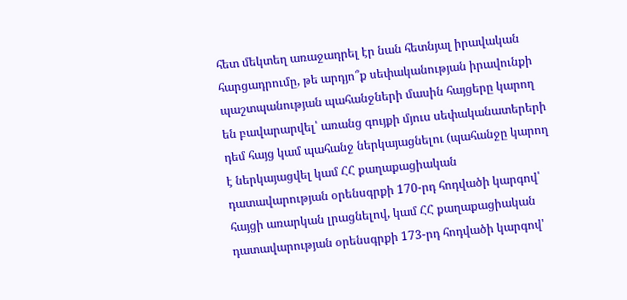հետ մեկտեղ առաջադրել էր նան հետնյալ իրավական հարցադրումը, թե արդյո՞ք սեփականության իրավունքի պաշտպանության պահանջների մասին հայցերը կարող են բավարարվել՝ առանց գույքի մյուս սեփականատերերի դեմ հայց կամ պահանջ ներկայացնելու (պահանջը կարող է ներկայացվել կամ ՀՀ քաղաքացիական դատավարության օրենսգրքի 170-րդ հոդվածի կարգով՝ հայցի առարկան լրացնելով, կամ ՀՀ քաղաքացիական դատավարության օրենսգրքի 173-րդ հոդվածի կարգով'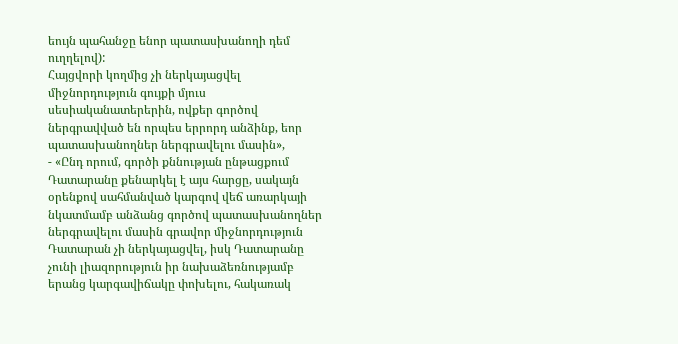եույն պահանջը ենոր պատասխանողի դեմ ուղղելով):
Հայցվորի կողմից չի ներկայացվել միջնորդություն գույքի մյուս սեսիականատերերին, ովքեր գործով ներգրավված են որպես երրորդ անձինք, եոր պատասխանողներ ներգրավելու մասին»,
- «Ընդ որում, գործի քննության ընթացքում Դատարանը քենարկել է այս հարցը, սակայն օրենքով սահմանված կարգով վեճ առարկայի նկատմամբ անձանց գործով պատասխանողներ ներգրավելու մասին գրավոր միջնորդություն Դատարան չի ներկայացվել, իսկ Դատարանը չունի լիազորություն իր նախաձեռնությամբ երանց կարգավիճակը փոխելու, հակառակ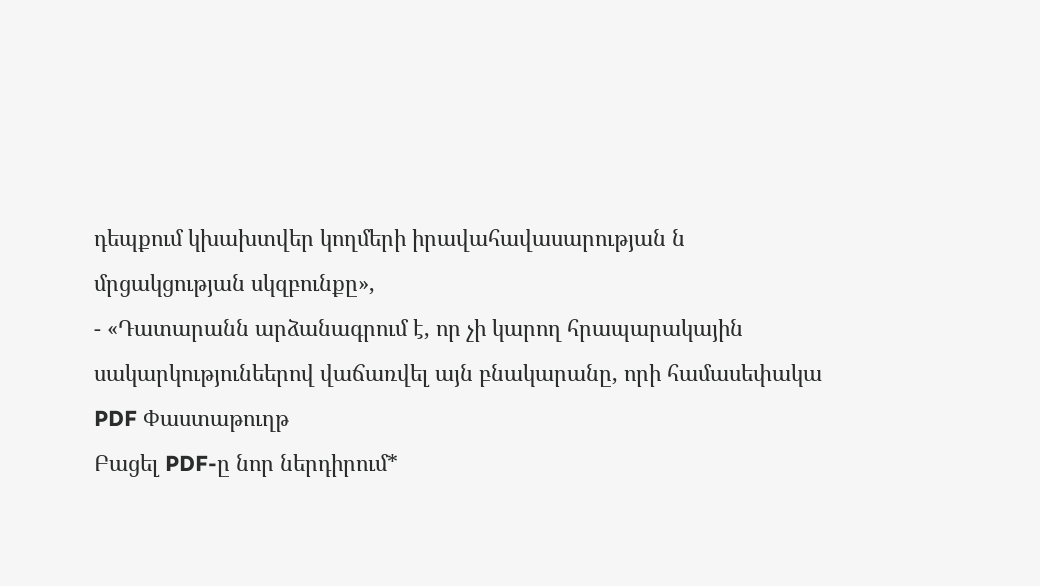դեպքում կխախտվեր կողմերի իրավահավասարության ն մրցակցության սկզբունքը»,
- «Դատարանն արձանագրում է, որ չի կարող հրապարակային սակարկությունեերով վաճառվել այն բնակարանը, որի համասեփակա
PDF Փաստաթուղթ
Բացել PDF-ը նոր ներդիրում*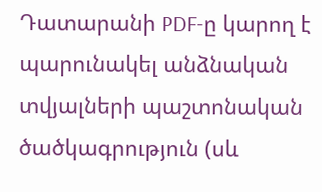Դատարանի PDF-ը կարող է պարունակել անձնական տվյալների պաշտոնական ծածկագրություն (սև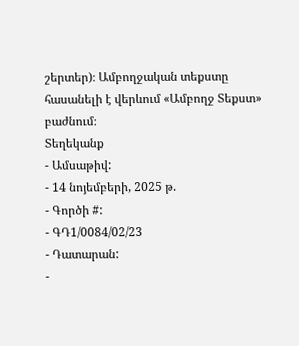շերտեր)։ Ամբողջական տեքստը հասանելի է վերևում «Ամբողջ Տեքստ» բաժնում։
Տեղեկանք
- Ամսաթիվ:
- 14 նոյեմբերի, 2025 թ.
- Գործի #:
- ԳԴ1/0084/02/23
- Դատարան:
-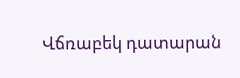Վճռաբեկ դատարան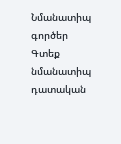Նմանատիպ գործեր
Գտեք նմանատիպ դատական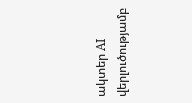ակտեր AI վերլուծությամբ